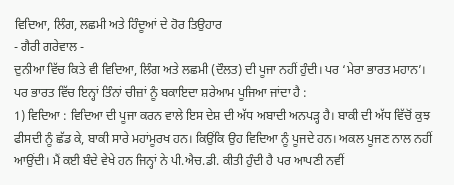ਵਿਦਿਆ, ਲਿੰਗ, ਲਛਮੀ ਅਤੇ ਹਿੰਦੂਆਂ ਦੇ ਹੋਰ ਤਿਉਹਾਰ
- ਗੈਰੀ ਗਰੇਵਾਲ -
ਦੁਨੀਆ ਵਿੱਚ ਕਿਤੇ ਵੀ ਵਿਦਿਆ, ਲਿੰਗ ਅਤੇ ਲਛਮੀ (ਦੌਲਤ) ਦੀ ਪੂਜਾ ਨਹੀਂ ਹੁੰਦੀ। ਪਰ ‘ਮੇਰਾ ਭਾਰਤ ਮਹਾਨ’। ਪਰ ਭਾਰਤ ਵਿੱਚ ਇਨ੍ਹਾਂ ਤਿੰਨਾਂ ਚੀਜ਼ਾਂ ਨੂੰ ਬਕਾਇਦਾ ਸ਼ਰੇਆਮ ਪੂਜਿਆ ਜਾਂਦਾ ਹੈ :
1) ਵਿਦਿਆ : ਵਿਦਿਆ ਦੀ ਪੂਜਾ ਕਰਨ ਵਾਲੇ ਇਸ ਦੇਸ਼ ਦੀ ਅੱਧ ਅਬਾਦੀ ਅਨਪੜ੍ਹ ਹੈ। ਬਾਕੀ ਦੀ ਅੱਧ ਵਿੱਚੋਂ ਕੁਝ ਫੀਸਦੀ ਨੂੰ ਛੱਡ ਕੇ, ਬਾਕੀ ਸਾਰੇ ਮਹਾਂਮੂਰਖ ਹਨ। ਕਿਉਂਕਿ ਉਹ ਵਿਦਿਆ ਨੂੰ ਪੂਜਦੇ ਹਨ। ਅਕਲ ਪੂਜਣ ਨਾਲ ਨਹੀਂ ਆਉਂਦੀ। ਮੈਂ ਕਈ ਬੰਦੇ ਵੇਖੇ ਹਨ ਜਿਨ੍ਹਾਂ ਨੇ ਪੀ.ਐਚ.ਡੀ. ਕੀਤੀ ਹੁੰਦੀ ਹੈ ਪਰ ਆਪਣੀ ਨਵੀਂ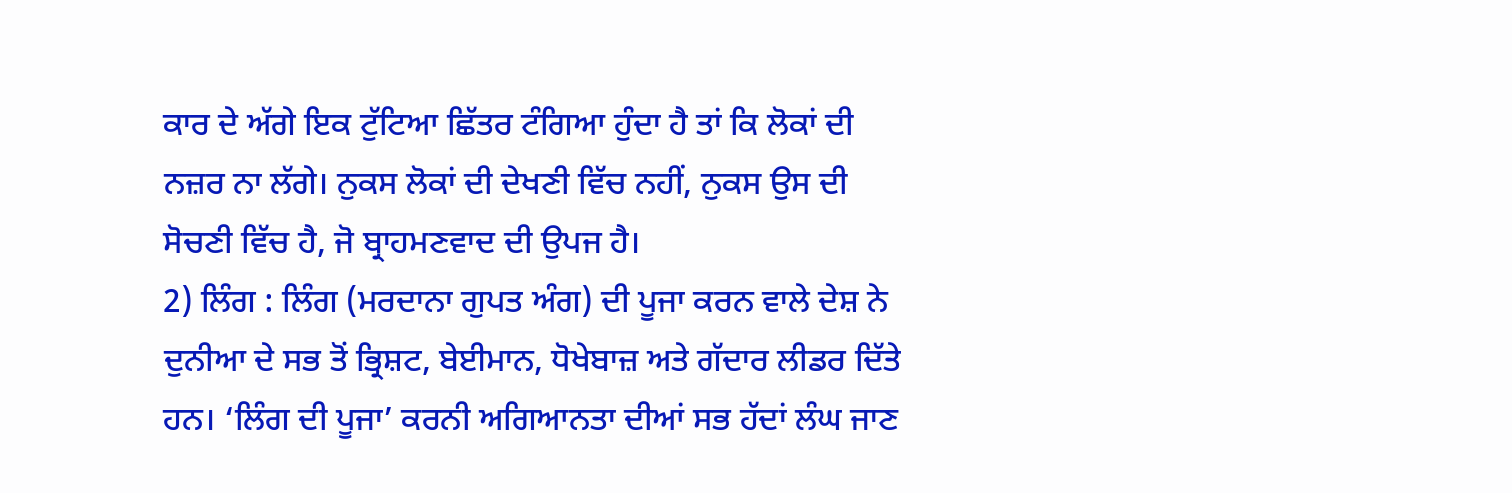ਕਾਰ ਦੇ ਅੱਗੇ ਇਕ ਟੁੱਟਿਆ ਛਿੱਤਰ ਟੰਗਿਆ ਹੁੰਦਾ ਹੈ ਤਾਂ ਕਿ ਲੋਕਾਂ ਦੀ ਨਜ਼ਰ ਨਾ ਲੱਗੇ। ਨੁਕਸ ਲੋਕਾਂ ਦੀ ਦੇਖਣੀ ਵਿੱਚ ਨਹੀਂ, ਨੁਕਸ ਉਸ ਦੀ ਸੋਚਣੀ ਵਿੱਚ ਹੈ, ਜੋ ਬ੍ਰਾਹਮਣਵਾਦ ਦੀ ਉਪਜ ਹੈ।
2) ਲਿੰਗ : ਲਿੰਗ (ਮਰਦਾਨਾ ਗੁਪਤ ਅੰਗ) ਦੀ ਪੂਜਾ ਕਰਨ ਵਾਲੇ ਦੇਸ਼ ਨੇ ਦੁਨੀਆ ਦੇ ਸਭ ਤੋਂ ਭ੍ਰਿਸ਼ਟ, ਬੇਈਮਾਨ, ਧੋਖੇਬਾਜ਼ ਅਤੇ ਗੱਦਾਰ ਲੀਡਰ ਦਿੱਤੇ ਹਨ। ‘ਲਿੰਗ ਦੀ ਪੂਜਾ’ ਕਰਨੀ ਅਗਿਆਨਤਾ ਦੀਆਂ ਸਭ ਹੱਦਾਂ ਲੰਘ ਜਾਣ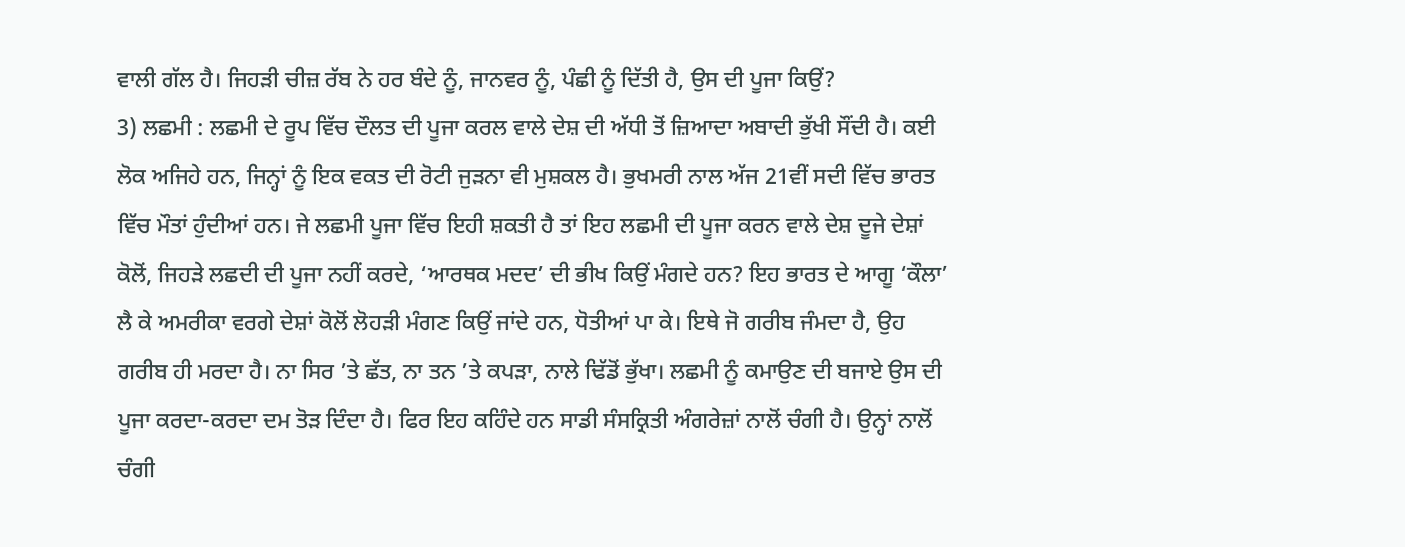ਵਾਲੀ ਗੱਲ ਹੈ। ਜਿਹੜੀ ਚੀਜ਼ ਰੱਬ ਨੇ ਹਰ ਬੰਦੇ ਨੂੰ, ਜਾਨਵਰ ਨੂੰ, ਪੰਛੀ ਨੂੰ ਦਿੱਤੀ ਹੈ, ਉਸ ਦੀ ਪੂਜਾ ਕਿਉਂ?
3) ਲਛਮੀ : ਲਛਮੀ ਦੇ ਰੂਪ ਵਿੱਚ ਦੌਲਤ ਦੀ ਪੂਜਾ ਕਰਲ ਵਾਲੇ ਦੇਸ਼ ਦੀ ਅੱਧੀ ਤੋਂ ਜ਼ਿਆਦਾ ਅਬਾਦੀ ਭੁੱਖੀ ਸੌਂਦੀ ਹੈ। ਕਈ ਲੋਕ ਅਜਿਹੇ ਹਨ, ਜਿਨ੍ਹਾਂ ਨੂੰ ਇਕ ਵਕਤ ਦੀ ਰੋਟੀ ਜੁੜਨਾ ਵੀ ਮੁਸ਼ਕਲ ਹੈ। ਭੁਖਮਰੀ ਨਾਲ ਅੱਜ 21ਵੀਂ ਸਦੀ ਵਿੱਚ ਭਾਰਤ ਵਿੱਚ ਮੌਤਾਂ ਹੁੰਦੀਆਂ ਹਨ। ਜੇ ਲਛਮੀ ਪੂਜਾ ਵਿੱਚ ਇਹੀ ਸ਼ਕਤੀ ਹੈ ਤਾਂ ਇਹ ਲਛਮੀ ਦੀ ਪੂਜਾ ਕਰਨ ਵਾਲੇ ਦੇਸ਼ ਦੂਜੇ ਦੇਸ਼ਾਂ ਕੋਲੋਂ, ਜਿਹੜੇ ਲਛਦੀ ਦੀ ਪੂਜਾ ਨਹੀਂ ਕਰਦੇ, ‘ਆਰਥਕ ਮਦਦ’ ਦੀ ਭੀਖ ਕਿਉਂ ਮੰਗਦੇ ਹਨ? ਇਹ ਭਾਰਤ ਦੇ ਆਗੂ ‘ਕੌਲਾ’ ਲੈ ਕੇ ਅਮਰੀਕਾ ਵਰਗੇ ਦੇਸ਼ਾਂ ਕੋਲੋਂ ਲੋਹੜੀ ਮੰਗਣ ਕਿਉਂ ਜਾਂਦੇ ਹਨ, ਧੋਤੀਆਂ ਪਾ ਕੇ। ਇਥੇ ਜੋ ਗਰੀਬ ਜੰਮਦਾ ਹੈ, ਉਹ ਗਰੀਬ ਹੀ ਮਰਦਾ ਹੈ। ਨਾ ਸਿਰ ’ਤੇ ਛੱਤ, ਨਾ ਤਨ ’ਤੇ ਕਪੜਾ, ਨਾਲੇ ਢਿੱਡੋਂ ਭੁੱਖਾ। ਲਛਮੀ ਨੂੰ ਕਮਾਉਣ ਦੀ ਬਜਾਏ ਉਸ ਦੀ ਪੂਜਾ ਕਰਦਾ-ਕਰਦਾ ਦਮ ਤੋੜ ਦਿੰਦਾ ਹੈ। ਫਿਰ ਇਹ ਕਹਿੰਦੇ ਹਨ ਸਾਡੀ ਸੰਸਕ੍ਰਿਤੀ ਅੰਗਰੇਜ਼ਾਂ ਨਾਲੋਂ ਚੰਗੀ ਹੈ। ਉਨ੍ਹਾਂ ਨਾਲੋਂ ਚੰਗੀ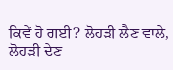ਕਿਵੇਂ ਹੋ ਗਈ? ਲੋਹੜੀ ਲੈਣ ਵਾਲੇ, ਲੋਹੜੀ ਦੇਣ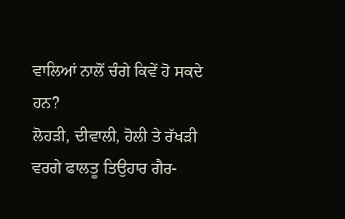ਵਾਲਿਆਂ ਨਾਲੋਂ ਚੰਗੇ ਕਿਵੇਂ ਹੋ ਸਕਦੇ ਹਨ?
ਲੋਹੜੀ, ਦੀਵਾਲੀ, ਹੋਲੀ ਤੇ ਰੱਖੜੀ ਵਰਗੇ ਫਾਲਤੂ ਤਿਉਹਾਰ ਗੈਰ-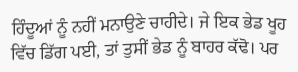ਹਿੰਦੂਆਂ ਨੂੰ ਨਹੀਂ ਮਨਾਉਣੇ ਚਾਹੀਦੇ। ਜੇ ਇਕ ਭੇਡ ਖੂਹ ਵਿੱਚ ਡਿੱਗ ਪਈ, ਤਾਂ ਤੁਸੀਂ ਭੇਡ ਨੂੰ ਬਾਹਰ ਕੱਢੋ। ਪਰ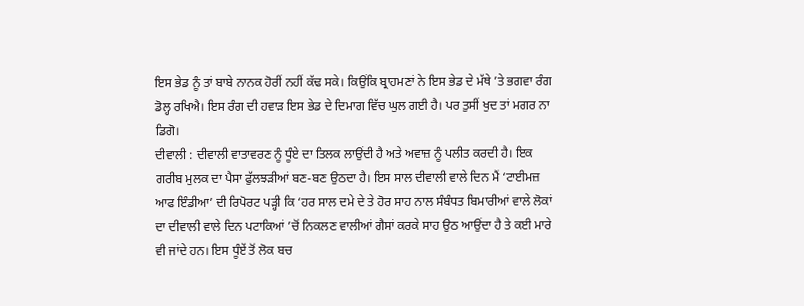ਇਸ ਭੇਡ ਨੂੰ ਤਾਂ ਬਾਬੇ ਨਾਨਕ ਹੋਰੀਂ ਨਹੀਂ ਕੱਢ ਸਕੇ। ਕਿਉਂਕਿ ਬ੍ਰਾਹਮਣਾਂ ਨੇ ਇਸ ਭੇਡ ਦੇ ਮੱਥੇ ’ਤੇ ਭਗਵਾ ਰੰਗ ਡੋਲ੍ਹ ਰਖਿਐ। ਇਸ ਰੰਗ ਦੀ ਹਵਾੜ ਇਸ ਭੇਡ ਦੇ ਦਿਮਾਗ ਵਿੱਚ ਘੁਲ ਗਈ ਹੈ। ਪਰ ਤੁਸੀਂ ਖੁਦ ਤਾਂ ਮਗਰ ਨਾ ਡਿਗੋ।
ਦੀਵਾਲੀ : ਦੀਵਾਲੀ ਵਾਤਾਵਰਣ ਨੂੰ ਧੂੰਏ ਦਾ ਤਿਲਕ ਲਾਉਂਦੀ ਹੈ ਅਤੇ ਅਵਾਜ਼ ਨੂੰ ਪਲੀਤ ਕਰਦੀ ਹੈ। ਇਕ ਗਰੀਬ ਮੁਲਕ ਦਾ ਪੈਸਾ ਫੁੱਲਝੜੀਆਂ ਬਣ-ਬਣ ਉਠਦਾ ਹੈ। ਇਸ ਸਾਲ ਦੀਵਾਲੀ ਵਾਲੇ ਦਿਨ ਮੈਂ ‘ਟਾਈਮਜ਼ ਆਫ ਇੰਡੀਆ’ ਦੀ ਰਿਪੋਰਟ ਪੜ੍ਹੀ ਕਿ ‘ਹਰ ਸਾਲ ਦਮੇ ਦੇ ਤੇ ਹੋਰ ਸਾਹ ਨਾਲ ਸੰਬੰਧਤ ਬਿਮਾਰੀਆਂ ਵਾਲੇ ਲੋਕਾਂ ਦਾ ਦੀਵਾਲੀ ਵਾਲੇ ਦਿਨ ਪਟਾਕਿਆਂ ’ਚੋਂ ਨਿਕਲਣ ਵਾਲੀਆਂ ਗੈਸਾਂ ਕਰਕੇ ਸਾਹ ਉਠ ਆਉਂਦਾ ਹੈ ਤੇ ਕਈ ਮਾਰੇ ਵੀ ਜਾਂਦੇ ਹਨ। ਇਸ ਧੂੰਏਂ ਤੋਂ ਲੋਕ ਬਚ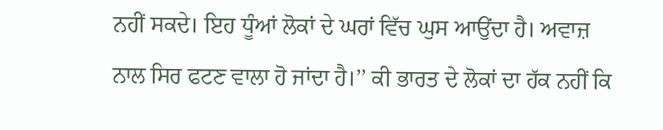ਨਹੀਂ ਸਕਦੇ। ਇਹ ਧੂੰਆਂ ਲੋਕਾਂ ਦੇ ਘਰਾਂ ਵਿੱਚ ਘੁਸ ਆਉਂਦਾ ਹੈ। ਅਵਾਜ਼ ਨਾਲ ਸਿਰ ਫਟਣ ਵਾਲਾ ਹੋ ਜਾਂਦਾ ਹੈ।’’ ਕੀ ਭਾਰਤ ਦੇ ਲੋਕਾਂ ਦਾ ਹੱਕ ਨਹੀਂ ਕਿ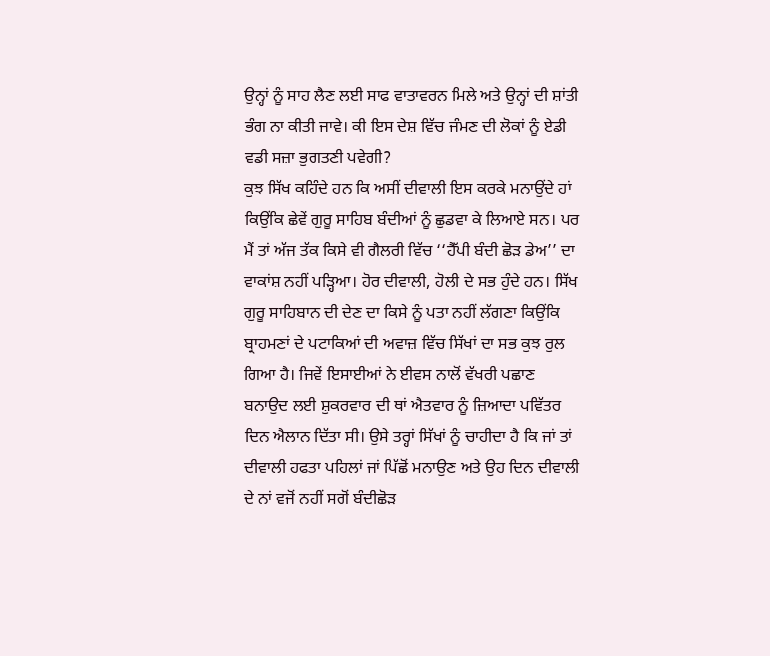ਉਨ੍ਹਾਂ ਨੂੰ ਸਾਹ ਲੈਣ ਲਈ ਸਾਫ ਵਾਤਾਵਰਨ ਮਿਲੇ ਅਤੇ ਉਨ੍ਹਾਂ ਦੀ ਸ਼ਾਂਤੀ ਭੰਗ ਨਾ ਕੀਤੀ ਜਾਵੇ। ਕੀ ਇਸ ਦੇਸ਼ ਵਿੱਚ ਜੰਮਣ ਦੀ ਲੋਕਾਂ ਨੂੰ ਏਡੀ ਵਡੀ ਸਜ਼ਾ ਭੁਗਤਣੀ ਪਵੇਗੀ?
ਕੁਝ ਸਿੱਖ ਕਹਿੰਦੇ ਹਨ ਕਿ ਅਸੀਂ ਦੀਵਾਲੀ ਇਸ ਕਰਕੇ ਮਨਾਉਂਦੇ ਹਾਂ ਕਿਉਂਕਿ ਛੇਵੇਂ ਗੁਰੂ ਸਾਹਿਬ ਬੰਦੀਆਂ ਨੂੰ ਛੁਡਵਾ ਕੇ ਲਿਆਏ ਸਨ। ਪਰ ਮੈਂ ਤਾਂ ਅੱਜ ਤੱਕ ਕਿਸੇ ਵੀ ਗੈਲਰੀ ਵਿੱਚ ‘‘ਹੈੱਪੀ ਬੰਦੀ ਛੋੜ ਡੇਅ’’ ਦਾ ਵਾਕਾਂਸ਼ ਨਹੀਂ ਪੜ੍ਹਿਆ। ਹੋਰ ਦੀਵਾਲੀ, ਹੋਲੀ ਦੇ ਸਭ ਹੁੰਦੇ ਹਨ। ਸਿੱਖ ਗੁਰੂ ਸਾਹਿਬਾਨ ਦੀ ਦੇਣ ਦਾ ਕਿਸੇ ਨੂੰ ਪਤਾ ਨਹੀਂ ਲੱਗਣਾ ਕਿਉਂਕਿ ਬ੍ਰਾਹਮਣਾਂ ਦੇ ਪਟਾਕਿਆਂ ਦੀ ਅਵਾਜ਼ ਵਿੱਚ ਸਿੱਖਾਂ ਦਾ ਸਭ ਕੁਝ ਰੁਲ ਗਿਆ ਹੈ। ਜਿਵੇਂ ਇਸਾਈਆਂ ਨੇ ਈਵਸ ਨਾਲੋਂ ਵੱਖਰੀ ਪਛਾਣ ਬਨਾਉਦ ਲਈ ਸ਼ੁਕਰਵਾਰ ਦੀ ਥਾਂ ਐਤਵਾਰ ਨੂੰ ਜ਼ਿਆਦਾ ਪਵਿੱਤਰ ਦਿਨ ਐਲਾਨ ਦਿੱਤਾ ਸੀ। ਉਸੇ ਤਰ੍ਹਾਂ ਸਿੱਖਾਂ ਨੂੰ ਚਾਹੀਦਾ ਹੈ ਕਿ ਜਾਂ ਤਾਂ ਦੀਵਾਲੀ ਹਫਤਾ ਪਹਿਲਾਂ ਜਾਂ ਪਿੱਛੋਂ ਮਨਾਉਣ ਅਤੇ ਉਹ ਦਿਨ ਦੀਵਾਲੀ ਦੇ ਨਾਂ ਵਜੋਂ ਨਹੀਂ ਸਗੋਂ ਬੰਦੀਛੋੜ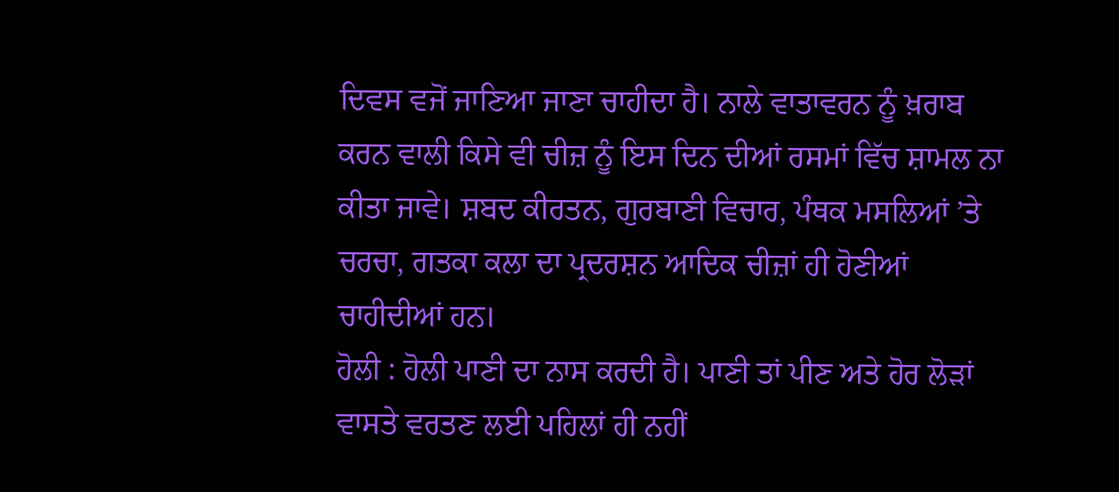ਦਿਵਸ ਵਜੋਂ ਜਾਣਿਆ ਜਾਣਾ ਚਾਹੀਦਾ ਹੈ। ਨਾਲੇ ਵਾਤਾਵਰਨ ਨੂੰ ਖ਼ਰਾਬ ਕਰਨ ਵਾਲੀ ਕਿਸੇ ਵੀ ਚੀਜ਼ ਨੂੰ ਇਸ ਦਿਨ ਦੀਆਂ ਰਸਮਾਂ ਵਿੱਚ ਸ਼ਾਮਲ ਨਾ ਕੀਤਾ ਜਾਵੇ। ਸ਼ਬਦ ਕੀਰਤਨ, ਗੁਰਬਾਣੀ ਵਿਚਾਰ, ਪੰਥਕ ਮਸਲਿਆਂ ’ਤੇ ਚਰਚਾ, ਗਤਕਾ ਕਲਾ ਦਾ ਪ੍ਰਦਰਸ਼ਨ ਆਦਿਕ ਚੀਜ਼ਾਂ ਹੀ ਹੋਣੀਆਂ ਚਾਹੀਦੀਆਂ ਹਨ।
ਹੋਲੀ : ਹੋਲੀ ਪਾਣੀ ਦਾ ਨਾਸ ਕਰਦੀ ਹੈ। ਪਾਣੀ ਤਾਂ ਪੀਣ ਅਤੇ ਹੋਰ ਲੋੜਾਂ ਵਾਸਤੇ ਵਰਤਣ ਲਈ ਪਹਿਲਾਂ ਹੀ ਨਹੀਂ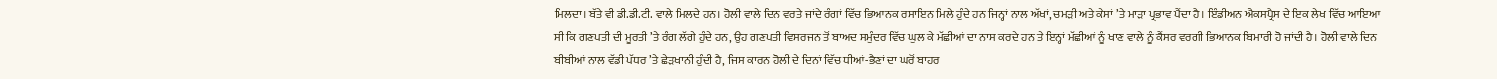ਮਿਲਦਾ। ਬੱਤੇ ਵੀ ਡੀ.ਡੀ.ਟੀ. ਵਾਲੇ ਮਿਲਦੇ ਹਨ। ਹੋਲੀ ਵਾਲੇ ਦਿਨ ਵਰਤੇ ਜਾਂਦੇ ਰੰਗਾਂ ਵਿੱਚ ਭਿਆਨਕ ਰਸਾਇਨ ਮਿਲੇ ਹੁੰਦੇ ਹਨ ਜਿਨ੍ਹਾਂ ਨਾਲ ਅੱਖਾਂ, ਚਮੜੀ ਅਤੇ ਕੇਸਾਂ ’ਤੇ ਮਾੜਾ ਪ੍ਰਭਾਵ ਪੈਂਦਾ ਹੈ। ਇੰਡੀਅਨ ਐਕਸਪ੍ਰੈਸ ਦੇ ਇਕ ਲੇਖ ਵਿੱਚ ਆਇਆ ਸੀ ਕਿ ਗਣਪਤੀ ਦੀ ਮੂਰਤੀ ’ਤੇ ਰੰਗ ਲੱਗੇ ਹੁੰਦੇ ਹਨ, ਉਹ ਗਣਪਤੀ ਵਿਸਰਜਨ ਤੋਂ ਬਾਅਦ ਸਮੁੰਦਰ ਵਿੱਚ ਘੁਲ ਕੇ ਮੱਛੀਆਂ ਦਾ ਨਾਸ ਕਰਦੇ ਹਨ ਤੇ ਇਨ੍ਹਾਂ ਮੱਛੀਆਂ ਨੂੰ ਖਾਣ ਵਾਲੇ ਨੂੰ ਕੈਂਸਰ ਵਰਗੀ ਭਿਆਨਕ ਬਿਮਾਰੀ ਹੋ ਜਾਂਦੀ ਹੈ। ਹੋਲੀ ਵਾਲੇ ਦਿਨ ਬੀਬੀਆਂ ਨਾਲ ਵੱਡੀ ਪੱਧਰ ’ਤੇ ਛੇੜਖਾਨੀ ਹੁੰਦੀ ਹੈ, ਜਿਸ ਕਾਰਨ ਹੋਲੀ ਦੇ ਦਿਨਾਂ ਵਿੱਚ ਧੀਆਂ-ਭੈਣਾਂ ਦਾ ਘਰੋਂ ਬਾਹਰ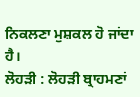ਨਿਕਲਣਾ ਮੁਸ਼ਕਲ ਹੋ ਜਾਂਦਾ ਹੈ।
ਲੋਹੜੀ : ਲੋਹੜੀ ਬ੍ਰਾਹਮਣਾਂ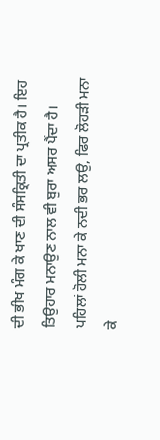ਦੀ ਭੀਖ ਮੰਗ ਕੇ ਖਾਣ ਦੀ ਸੰਸਕ੍ਰਿਤੀ ਦਾ ਪ੍ਰਤੀਕ ਹੈ। ਇਹ ਤਿਉਹਾਰ ਮਨਾਉਣ ਨਾਲ ਵੀ ਬੁਰਾ ਅਸਰ ਪੈਂਦਾ ਹੈ। ਪਹਿਲਾਂ ਹੋਲੀ ਮਨਾ ਕੇ ਨਦੀ ਭਰ ਲਉ, ਫਿਰ ਲੋਹੜੀ ਮਨਾ ਕੇ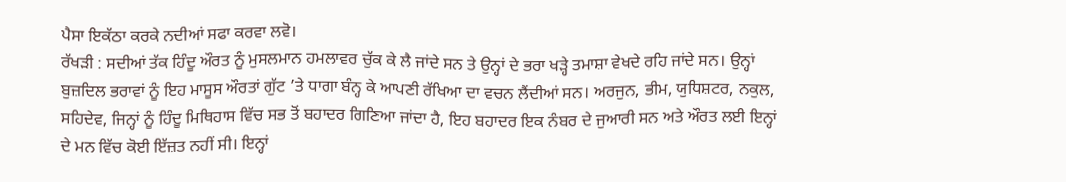ਪੈਸਾ ਇਕੱਠਾ ਕਰਕੇ ਨਦੀਆਂ ਸਫਾ ਕਰਵਾ ਲਵੋ।
ਰੱਖੜੀ : ਸਦੀਆਂ ਤੱਕ ਹਿੰਦੂ ਔਰਤ ਨੂੰ ਮੁਸਲਮਾਨ ਹਮਲਾਵਰ ਚੁੱਕ ਕੇ ਲੈ ਜਾਂਦੇ ਸਨ ਤੇ ਉਨ੍ਹਾਂ ਦੇ ਭਰਾ ਖੜ੍ਹੇ ਤਮਾਸ਼ਾ ਵੇਖਦੇ ਰਹਿ ਜਾਂਦੇ ਸਨ। ਉਨ੍ਹਾਂ ਬੁਜ਼ਦਿਲ ਭਰਾਵਾਂ ਨੂੰ ਇਹ ਮਾਸੂਸ ਔਰਤਾਂ ਗੁੱਟ ’ਤੇ ਧਾਗਾ ਬੰਨ੍ਹ ਕੇ ਆਪਣੀ ਰੱਖਿਆ ਦਾ ਵਚਨ ਲੈਂਦੀਆਂ ਸਨ। ਅਰਜੁਨ, ਭੀਮ, ਯੁਧਿਸ਼ਟਰ, ਨਕੁਲ, ਸਹਿਦੇਵ, ਜਿਨ੍ਹਾਂ ਨੂੰ ਹਿੰਦੂ ਮਿਥਿਹਾਸ ਵਿੱਚ ਸਭ ਤੋਂ ਬਹਾਦਰ ਗਿਣਿਆ ਜਾਂਦਾ ਹੈ, ਇਹ ਬਹਾਦਰ ਇਕ ਨੰਬਰ ਦੇ ਜੁਆਰੀ ਸਨ ਅਤੇ ਔਰਤ ਲਈ ਇਨ੍ਹਾਂ ਦੇ ਮਨ ਵਿੱਚ ਕੋਈ ਇੱਜ਼ਤ ਨਹੀਂ ਸੀ। ਇਨ੍ਹਾਂ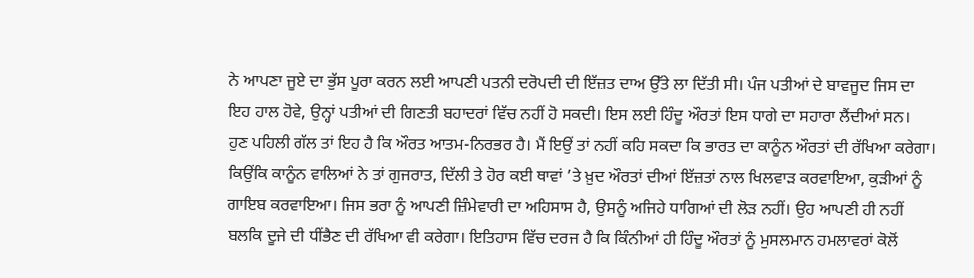ਨੇ ਆਪਣਾ ਜੂਏ ਦਾ ਭੁੱਸ ਪੂਰਾ ਕਰਨ ਲਈ ਆਪਣੀ ਪਤਨੀ ਦਰੋਪਦੀ ਦੀ ਇੱਜ਼ਤ ਦਾਅ ਉੱਤੇ ਲਾ ਦਿੱਤੀ ਸੀ। ਪੰਜ ਪਤੀਆਂ ਦੇ ਬਾਵਜੂਦ ਜਿਸ ਦਾ ਇਹ ਹਾਲ ਹੋਵੇ, ਉਨ੍ਹਾਂ ਪਤੀਆਂ ਦੀ ਗਿਣਤੀ ਬਹਾਦਰਾਂ ਵਿੱਚ ਨਹੀਂ ਹੋ ਸਕਦੀ। ਇਸ ਲਈ ਹਿੰਦੂ ਔਰਤਾਂ ਇਸ ਧਾਗੇ ਦਾ ਸਹਾਰਾ ਲੈਂਦੀਆਂ ਸਨ।
ਹੁਣ ਪਹਿਲੀ ਗੱਲ ਤਾਂ ਇਹ ਹੈ ਕਿ ਔਰਤ ਆਤਮ-ਨਿਰਭਰ ਹੈ। ਮੈਂ ਇਉਂ ਤਾਂ ਨਹੀਂ ਕਹਿ ਸਕਦਾ ਕਿ ਭਾਰਤ ਦਾ ਕਾਨੂੰਨ ਔਰਤਾਂ ਦੀ ਰੱਖਿਆ ਕਰੇਗਾ। ਕਿਉਂਕਿ ਕਾਨੂੰਨ ਵਾਲਿਆਂ ਨੇ ਤਾਂ ਗੁਜਰਾਤ, ਦਿੱਲੀ ਤੇ ਹੋਰ ਕਈ ਥਾਵਾਂ ’ਤੇ ਖ਼ੁਦ ਔਰਤਾਂ ਦੀਆਂ ਇੱਜ਼ਤਾਂ ਨਾਲ ਖਿਲਵਾੜ ਕਰਵਾਇਆ, ਕੁੜੀਆਂ ਨੂੰ ਗਾਇਬ ਕਰਵਾਇਆ। ਜਿਸ ਭਰਾ ਨੂੰ ਆਪਣੀ ਜ਼ਿੰਮੇਵਾਰੀ ਦਾ ਅਹਿਸਾਸ ਹੈ, ਉਸਨੂੰ ਅਜਿਹੇ ਧਾਗਿਆਂ ਦੀ ਲੋੜ ਨਹੀਂ। ਉਹ ਆਪਣੀ ਹੀ ਨਹੀਂ ਬਲਕਿ ਦੂਜੇ ਦੀ ਧੀਂਭੈਣ ਦੀ ਰੱਖਿਆ ਵੀ ਕਰੇਗਾ। ਇਤਿਹਾਸ ਵਿੱਚ ਦਰਜ ਹੈ ਕਿ ਕਿੰਨੀਆਂ ਹੀ ਹਿੰਦੂ ਔਰਤਾਂ ਨੂੰ ਮੁਸਲਮਾਨ ਹਮਲਾਵਰਾਂ ਕੋਲੋਂ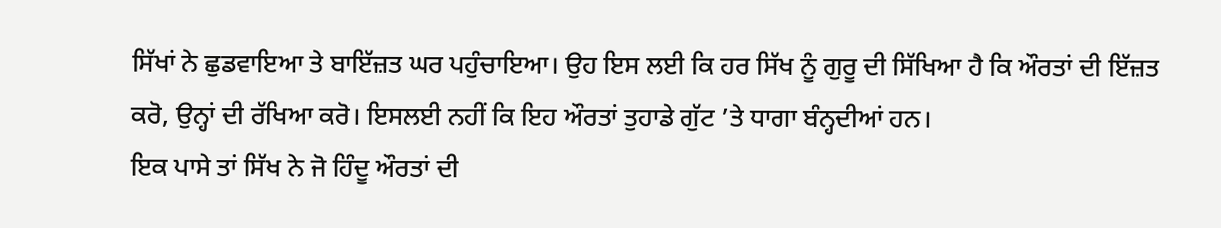ਸਿੱਖਾਂ ਨੇ ਛੁਡਵਾਇਆ ਤੇ ਬਾਇੱਜ਼ਤ ਘਰ ਪਹੁੰਚਾਇਆ। ਉਹ ਇਸ ਲਈ ਕਿ ਹਰ ਸਿੱਖ ਨੂੰ ਗੁਰੂ ਦੀ ਸਿੱਖਿਆ ਹੈ ਕਿ ਔਰਤਾਂ ਦੀ ਇੱਜ਼ਤ ਕਰੋ, ਉਨ੍ਹਾਂ ਦੀ ਰੱਖਿਆ ਕਰੋ। ਇਸਲਈ ਨਹੀਂ ਕਿ ਇਹ ਔਰਤਾਂ ਤੁਹਾਡੇ ਗੁੱਟ ’ਤੇ ਧਾਗਾ ਬੰਨ੍ਹਦੀਆਂ ਹਨ।
ਇਕ ਪਾਸੇ ਤਾਂ ਸਿੱਖ ਨੇ ਜੋ ਹਿੰਦੂ ਔਰਤਾਂ ਦੀ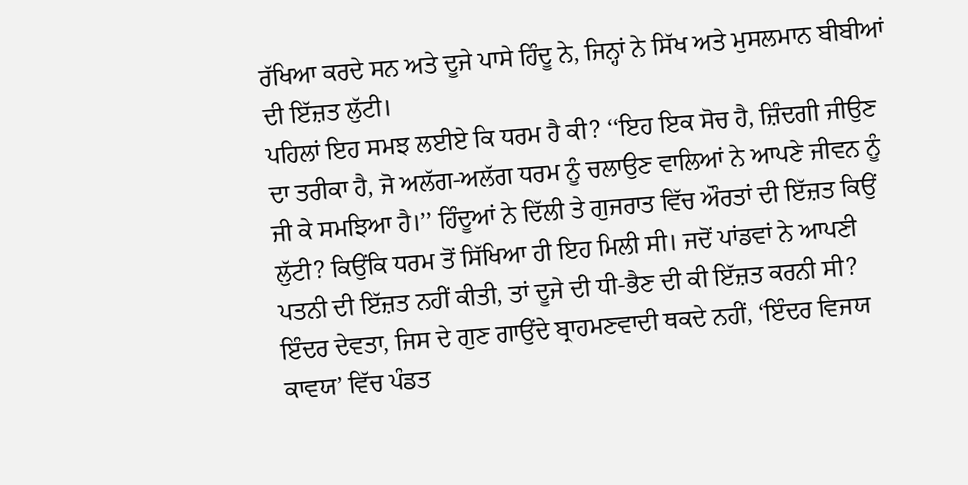ਰੱਖਿਆ ਕਰਦੇ ਸਨ ਅਤੇ ਦੂਜੇ ਪਾਸੇ ਹਿੰਦੂ ਨੇ, ਜਿਨ੍ਹਾਂ ਨੇ ਸਿੱਖ ਅਤੇ ਮੁਸਲਮਾਨ ਬੀਬੀਆਂ ਦੀ ਇੱਜ਼ਤ ਲੁੱਟੀ।
ਪਹਿਲਾਂ ਇਹ ਸਮਝ ਲਈਏ ਕਿ ਧਰਮ ਹੈ ਕੀ? ‘‘ਇਹ ਇਕ ਸੋਚ ਹੈ, ਜ਼ਿੰਦਗੀ ਜੀਉਣ ਦਾ ਤਰੀਕਾ ਹੈ, ਜੋ ਅਲੱਗ-ਅਲੱਗ ਧਰਮ ਨੂੰ ਚਲਾਉਣ ਵਾਲਿਆਂ ਨੇ ਆਪਣੇ ਜੀਵਨ ਨੂੰ ਜੀ ਕੇ ਸਮਝਿਆ ਹੈ।’’ ਹਿੰਦੂਆਂ ਨੇ ਦਿੱਲੀ ਤੇ ਗੁਜਰਾਤ ਵਿੱਚ ਔਰਤਾਂ ਦੀ ਇੱਜ਼ਤ ਕਿਉਂ ਲੁੱਟੀ? ਕਿਉਂਕਿ ਧਰਮ ਤੋਂ ਸਿੱਖਿਆ ਹੀ ਇਹ ਮਿਲੀ ਸੀ। ਜਦੋਂ ਪਾਂਡਵਾਂ ਨੇ ਆਪਣੀ ਪਤਨੀ ਦੀ ਇੱਜ਼ਤ ਨਹੀਂ ਕੀਤੀ, ਤਾਂ ਦੂਜੇ ਦੀ ਧੀ-ਭੈਣ ਦੀ ਕੀ ਇੱਜ਼ਤ ਕਰਨੀ ਸੀ?
ਇੰਦਰ ਦੇਵਤਾ, ਜਿਸ ਦੇ ਗੁਣ ਗਾਉਂਦੇ ਬ੍ਰਾਹਮਣਵਾਦੀ ਥਕਦੇ ਨਹੀਂ, ‘ਇੰਦਰ ਵਿਜਯ ਕਾਵਯ’ ਵਿੱਚ ਪੰਡਤ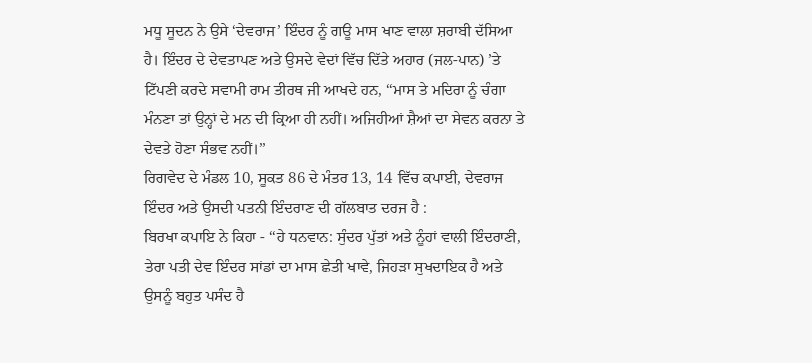ਮਧੂ ਸੂਦਨ ਨੇ ਉਸੇ ‘ਦੇਵਰਾਜ’ ਇੰਦਰ ਨੂੰ ਗਊ ਮਾਸ ਖਾਣ ਵਾਲਾ ਸ਼ਰਾਬੀ ਦੱਸਿਆ ਹੈ। ਇੰਦਰ ਦੇ ਦੇਵਤਾਪਣ ਅਤੇ ਉਸਦੇ ਵੇਦਾਂ ਵਿੱਚ ਦਿੱਤੇ ਅਹਾਰ (ਜਲ-ਪਾਨ) ’ਤੇ ਟਿੱਪਣੀ ਕਰਦੇ ਸਵਾਮੀ ਰਾਮ ਤੀਰਥ ਜੀ ਆਖਦੇ ਹਨ, ‘‘ਮਾਸ ਤੇ ਮਦਿਰਾ ਨੂੰ ਚੰਗਾ ਮੰਨਣਾ ਤਾਂ ਉਨ੍ਹਾਂ ਦੇ ਮਨ ਦੀ ਕ੍ਰਿਆ ਹੀ ਨਹੀਂ। ਅਜਿਹੀਆਂ ਸ਼ੈਆਂ ਦਾ ਸੇਵਨ ਕਰਨਾ ਤੇ ਦੇਵਤੇ ਹੋਣਾ ਸੰਭਵ ਨਹੀਂ।’’
ਰਿਗਵੇਦ ਦੇ ਮੰਡਲ 10, ਸੂਕਤ 86 ਦੇ ਮੰਤਰ 13, 14 ਵਿੱਚ ਕਪਾਈ, ਦੇਵਰਾਜ ਇੰਦਰ ਅਤੇ ਉਸਦੀ ਪਤਨੀ ਇੰਦਰਾਣ ਦੀ ਗੱਲਬਾਤ ਦਰਜ ਹੈ :
ਬਿਰਖਾ ਕਪਾਇ ਨੇ ਕਿਹਾ - ‘‘ਹੇ ਧਨਵਾਨ: ਸੁੰਦਰ ਪੁੱਤਾਂ ਅਤੇ ਨੂੰਹਾਂ ਵਾਲੀ ਇੰਦਰਾਣੀ, ਤੇਰਾ ਪਤੀ ਦੇਵ ਇੰਦਰ ਸਾਂਡਾਂ ਦਾ ਮਾਸ ਛੇਤੀ ਖਾਵੇ, ਜਿਹੜਾ ਸੁਖਦਾਇਕ ਹੈ ਅਤੇ ਉਸਨੂੰ ਬਹੁਤ ਪਸੰਦ ਹੈ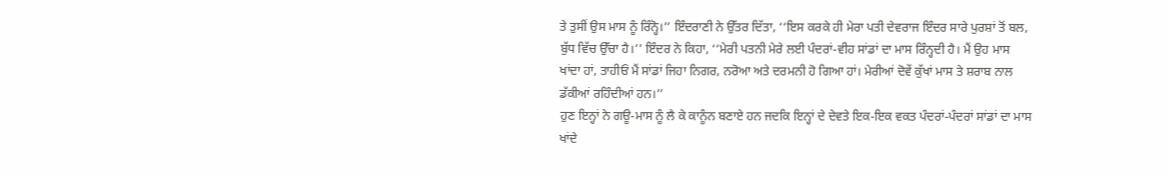ਤੇ ਤੁਸੀਂ ਉਸ ਮਾਸ ਨੂੰ ਰਿੰਨ੍ਹੋ।’’ ਇੰਦਰਾਣੀ ਨੇ ਉੱਤਰ ਦਿੱਤਾ, ‘‘ਇਸ ਕਰਕੇ ਹੀ ਮੇਰਾ ਪਤੀ ਦੇਵਰਾਜ ਇੰਦਰ ਸਾਰੇ ਪੁਰਸ਼ਾਂ ਤੋਂ ਬਲ, ਬੁੱਧ ਵਿੱਚ ਉੱਚਾ ਹੈ।’’ ਇੰਦਰ ਨੇ ਕਿਹਾ, ‘‘ਮੇਰੀ ਪਤਨੀ ਮੇਰੇ ਲਈ ਪੰਦਰਾਂ-ਵੀਹ ਸਾਂਡਾਂ ਦਾ ਮਾਸ ਰਿੰਨ੍ਹਦੀ ਹੈ। ਮੈਂ ਉਹ ਮਾਸ ਖਾਂਦਾ ਹਾਂ, ਤਾਹੀਓਂ ਮੈਂ ਸਾਂਡਾਂ ਜਿਹਾ ਨਿਗਰ, ਨਰੋਆ ਅਤੇ ਦਰਮਨੀ ਹੋ ਗਿਆ ਹਾਂ। ਮੇਰੀਆਂ ਦੋਵੇਂ ਕੁੱਖਾਂ ਮਾਸ ਤੇ ਸ਼ਰਾਬ ਨਾਲ ਡੱਕੀਆਂ ਰਹਿੰਦੀਆਂ ਹਨ।’’
ਹੁਣ ਇਨ੍ਹਾਂ ਨੇ ਗਊ-ਮਾਸ ਨੂੰ ਲੈ ਕੇ ਕਾਨੂੰਨ ਬਣਾਏ ਹਨ ਜਦਕਿ ਇਨ੍ਹਾਂ ਦੇ ਦੇਵਤੇ ਇਕ-ਇਕ ਵਕਤ ਪੰਦਰਾਂ-ਪੰਦਰਾਂ ਸਾਂਡਾਂ ਦਾ ਮਾਸ ਖਾਂਦੇ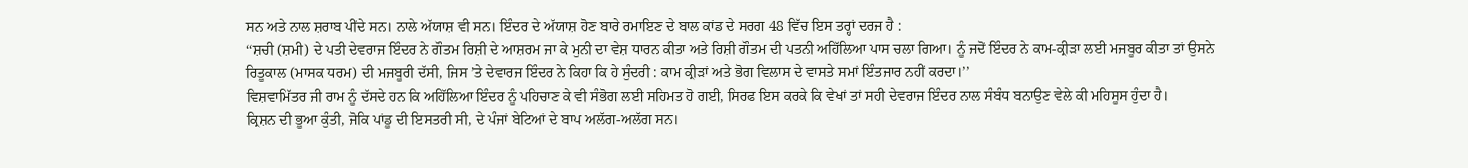ਸਨ ਅਤੇ ਨਾਲ ਸ਼ਰਾਬ ਪੀਂਦੇ ਸਨ। ਨਾਲੇ ਅੱਯਾਸ਼ ਵੀ ਸਨ। ਇੰਦਰ ਦੇ ਅੱਯਾਸ਼ ਹੋਣ ਬਾਰੇ ਰਮਾਇਣ ਦੇ ਬਾਲ ਕਾਂਡ ਦੇ ਸਰਗ 48 ਵਿੱਚ ਇਸ ਤਰ੍ਹਾਂ ਦਰਜ ਹੈ :
‘‘ਸ਼ਚੀ (ਸ਼ਮੀ) ਦੇ ਪਤੀ ਦੇਵਰਾਜ ਇੰਦਰ ਨੇ ਗੌਤਮ ਰਿਸ਼ੀ ਦੇ ਆਸ਼ਰਮ ਜਾ ਕੇ ਮੁਨੀ ਦਾ ਵੇਸ਼ ਧਾਰਨ ਕੀਤਾ ਅਤੇ ਰਿਸ਼ੀ ਗੌਤਮ ਦੀ ਪਤਨੀ ਅਹਿੱਲਿਆ ਪਾਸ ਚਲਾ ਗਿਆ। ਨੂੰ ਜਦੋਂ ਇੰਦਰ ਨੇ ਕਾਮ-ਕ੍ਰੀੜਾ ਲਈ ਮਜਬੂਰ ਕੀਤਾ ਤਾਂ ਉਸਨੇ ਰਿਤੂਕਾਲ (ਮਾਸਕ ਧਰਮ) ਦੀ ਮਜਬੂਰੀ ਦੱਸੀ, ਜਿਸ ’ਤੇ ਦੇਵਾਰਜ ਇੰਦਰ ਨੇ ਕਿਹਾ ਕਿ ਹੇ ਸੁੰਦਰੀ : ਕਾਮ ਕ੍ਰੀੜਾਂ ਅਤੇ ਭੋਗ ਵਿਲਾਸ ਦੇ ਵਾਸਤੇ ਸਮਾਂ ਇੰਤਜਾਰ ਨਹੀਂ ਕਰਦਾ।’’
ਵਿਸ਼ਵਾਮਿੱਤਰ ਜੀ ਰਾਮ ਨੂੰ ਦੱਸਦੇ ਹਨ ਕਿ ਅਹਿੱਲਿਆ ਇੰਦਰ ਨੂੰ ਪਹਿਚਾਣ ਕੇ ਵੀ ਸੰਭੋਗ ਲਈ ਸਹਿਮਤ ਹੋ ਗਈ, ਸਿਰਫ ਇਸ ਕਰਕੇ ਕਿ ਵੇਖਾਂ ਤਾਂ ਸਹੀ ਦੇਵਰਾਜ ਇੰਦਰ ਨਾਲ ਸੰਬੰਧ ਬਨਾਉਣ ਵੇਲੇ ਕੀ ਮਹਿਸੂਸ ਹੁੰਦਾ ਹੈ।
ਕ੍ਰਿਸ਼ਨ ਦੀ ਭੂਆ ਕੁੰਤੀ, ਜੋਕਿ ਪਾਂਡੂ ਦੀ ਇਸਤਰੀ ਸੀ, ਦੇ ਪੰਜਾਂ ਬੇਟਿਆਂ ਦੇ ਬਾਪ ਅਲੱਗ-ਅਲੱਗ ਸਨ।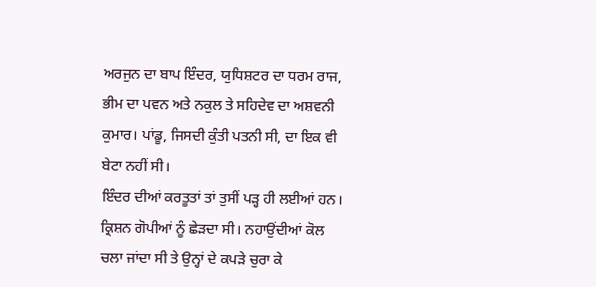ਅਰਜੁਨ ਦਾ ਬਾਪ ਇੰਦਰ, ਯੁਧਿਸ਼ਟਰ ਦਾ ਧਰਮ ਰਾਜ, ਭੀਮ ਦਾ ਪਵਨ ਅਤੇ ਨਕੁਲ ਤੇ ਸਹਿਦੇਵ ਦਾ ਅਸ਼ਵਨੀ ਕੁਮਾਰ। ਪਾਂਡੂ, ਜਿਸਦੀ ਕੁੰਤੀ ਪਤਨੀ ਸੀ, ਦਾ ਇਕ ਵੀ ਬੇਟਾ ਨਹੀਂ ਸੀ।
ਇੰਦਰ ਦੀਆਂ ਕਰਤੂਤਾਂ ਤਾਂ ਤੁਸੀਂ ਪੜ੍ਹ ਹੀ ਲਈਆਂ ਹਨ। ਕ੍ਰਿਸ਼ਨ ਗੋਪੀਆਂ ਨੂੰ ਛੇੜਦਾ ਸੀ। ਨਹਾਉਂਦੀਆਂ ਕੋਲ ਚਲਾ ਜਾਂਦਾ ਸੀ ਤੇ ਉਨ੍ਹਾਂ ਦੇ ਕਪੜੇ ਚੁਰਾ ਕੇ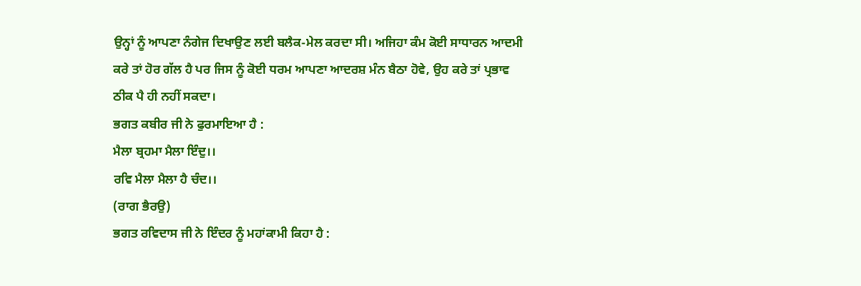ਉਨ੍ਹਾਂ ਨੂੰ ਆਪਣਾ ਨੰਗੇਜ ਦਿਖਾਉਣ ਲਈ ਬਲੈਕ-ਮੇਲ ਕਰਦਾ ਸੀ। ਅਜਿਹਾ ਕੰਮ ਕੋਈ ਸਾਧਾਰਨ ਆਦਮੀ ਕਰੇ ਤਾਂ ਹੋਰ ਗੱਲ ਹੈ ਪਰ ਜਿਸ ਨੂੰ ਕੋਈ ਧਰਮ ਆਪਣਾ ਆਦਰਸ਼ ਮੰਨ ਬੈਠਾ ਹੋਵੇ, ਉਹ ਕਰੇ ਤਾਂ ਪ੍ਰਭਾਵ ਠੀਕ ਪੈ ਹੀ ਨਹੀਂ ਸਕਦਾ।
ਭਗਤ ਕਬੀਰ ਜੀ ਨੇ ਫੁਰਮਾਇਆ ਹੈ :
ਮੈਲਾ ਬ੍ਰਹਮਾ ਮੈਲਾ ਇੰਦੁ।।
ਰਵਿ ਮੈਲਾ ਮੈਲਾ ਹੈ ਚੰਦ।।
(ਰਾਗ ਭੈਰਉ)
ਭਗਤ ਰਵਿਦਾਸ ਜੀ ਨੇ ਇੰਦਰ ਨੂੰ ਮਹਾਂਕਾਮੀ ਕਿਹਾ ਹੈ :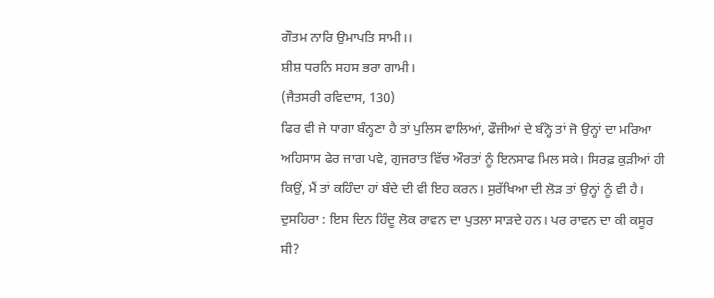ਗੌਤਮ ਨਾਰਿ ਉਮਾਪਤਿ ਸਾਮੀ।।
ਸ਼ੀਸ਼ ਧਰਨਿ ਸਹਸ ਭਰਾ ਗਾਮੀ।
(ਜੈਤਸਰੀ ਰਵਿਦਾਸ, 130)
ਫਿਰ ਵੀ ਜੇ ਧਾਗਾ ਬੰਨ੍ਹਣਾ ਹੈ ਤਾਂ ਪੁਲਿਸ ਵਾਲਿਆਂ, ਫੌਜੀਆਂ ਦੇ ਬੰਨ੍ਹੋ ਤਾਂ ਜੋ ਉਨ੍ਹਾਂ ਦਾ ਮਰਿਆ ਅਹਿਸਾਸ ਫੇਰ ਜਾਗ ਪਵੇ, ਗੁਜਰਾਤ ਵਿੱਚ ਔਰਤਾਂ ਨੂੰ ਇਨਸਾਫ ਮਿਲ ਸਕੇ। ਸਿਰਫ਼ ਕੁੜੀਆਂ ਹੀ ਕਿਉਂ, ਮੈਂ ਤਾਂ ਕਹਿੰਦਾ ਹਾਂ ਬੰਦੇ ਦੀ ਵੀ ਇਹ ਕਰਨ। ਸੁਰੱਖਿਆ ਦੀ ਲੋੜ ਤਾਂ ਉਨ੍ਹਾਂ ਨੂੰ ਵੀ ਹੈ।
ਦੁਸਹਿਰਾ : ਇਸ ਦਿਨ ਹਿੰਦੂ ਲੋਕ ਰਾਵਨ ਦਾ ਪੁਤਲਾ ਸਾੜਦੇ ਹਨ। ਪਰ ਰਾਵਨ ਦਾ ਕੀ ਕਸੂਰ ਸੀ?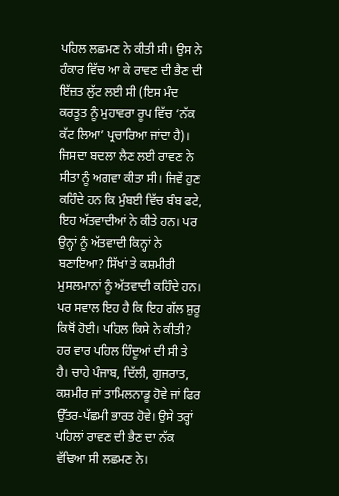ਪਹਿਲ ਲਛਮਣ ਨੇ ਕੀਤੀ ਸੀ। ਉਸ ਨੇ ਹੰਕਾਰ ਵਿੱਚ ਆ ਕੇ ਰਾਵਣ ਦੀ ਭੈਣ ਦੀ ਇੱਜ਼ਤ ਲੁੱਟ ਲਈ ਸੀ (ਇਸ ਮੰਦ ਕਰਤੂਤ ਨੂੰ ਮੁਹਾਵਰਾ ਰੂਪ ਵਿੱਚ ‘ਨੱਕ ਕੱਟ ਲਿਆ’ ਪ੍ਰਚਾਰਿਆ ਜਾਂਦਾ ਹੈ)। ਜਿਸਦਾ ਬਦਲਾ ਲੈਣ ਲਈ ਰਾਵਣ ਨੇ ਸੀਤਾ ਨੂੰ ਅਗਵਾ ਕੀਤਾ ਸੀ। ਜਿਵੇਂ ਹੁਣ ਕਹਿੰਦੇ ਹਨ ਕਿ ਮੁੰਬਈ ਵਿੱਚ ਬੰਬ ਫਟੇ, ਇਹ ਅੱਤਵਾਦੀਆਂ ਨੇ ਕੀਤੇ ਹਨ। ਪਰ ਉਨ੍ਹਾਂ ਨੂੰ ਅੱਤਵਾਦੀ ਕਿਨ੍ਹਾਂ ਨੇ ਬਣਾਇਆ? ਸਿੱਖਾਂ ਤੇ ਕਸ਼ਮੀਰੀ ਮੁਸਲਮਾਨਾਂ ਨੂੰ ਅੱਤਵਾਦੀ ਕਹਿੰਦੇ ਹਨ। ਪਰ ਸਵਾਲ ਇਹ ਹੈ ਕਿ ਇਹ ਗੱਲ ਸ਼ੁਰੂ ਕਿਥੋਂ ਹੋਈ। ਪਹਿਲ ਕਿਸੇ ਨੇ ਕੀਤੀ? ਹਰ ਵਾਰ ਪਹਿਲ ਹਿੰਦੂਆਂ ਦੀ ਸੀ ਤੇ ਹੈ। ਚਾਹੇ ਪੰਜਾਬ, ਦਿੱਲੀ, ਗੁਜਰਾਤ, ਕਸ਼ਮੀਰ ਜਾਂ ਤਾਮਿਲਨਾਡੂ ਹੋਵੇ ਜਾਂ ਫਿਰ ਉੱਤਰ-ਪੱਛਮੀ ਭਾਰਤ ਹੋਵੇ। ਉਸੇ ਤਰ੍ਹਾਂ ਪਹਿਲਾਂ ਰਾਵਣ ਦੀ ਭੈਣ ਦਾ ਨੱਕ ਵੱਢਿਆ ਸੀ ਲਛਮਣ ਨੇ।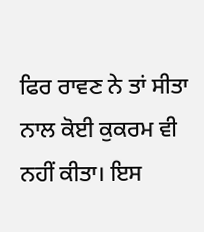ਫਿਰ ਰਾਵਣ ਨੇ ਤਾਂ ਸੀਤਾ ਨਾਲ ਕੋਈ ਕੁਕਰਮ ਵੀ ਨਹੀਂ ਕੀਤਾ। ਇਸ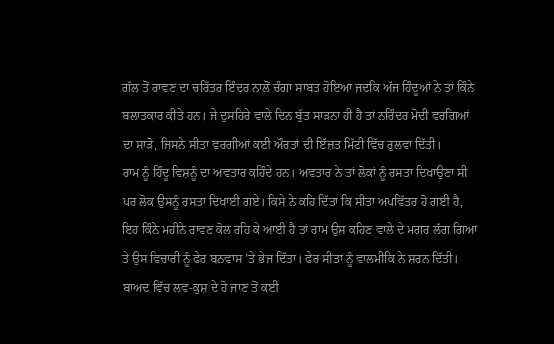ਗੱਲ ਤੋਂ ਰਾਵਣ ਦਾ ਚਰਿੱਤਰ ਇੰਦਰ ਨਾਲੋਂ ਚੰਗਾ ਸਾਬਤ ਹੋਇਆ ਜਦਕਿ ਅੱਜ ਹਿੰਦੂਆਂ ਨੇ ਤਾਂ ਕਿੰਨੇ ਬਲਾਤਕਾਰ ਕੀਤੇ ਹਨ। ਜੇ ਦੁਸਹਿਰੇ ਵਾਲੇ ਦਿਨ ਬੁੱਤ ਸਾੜਨਾ ਹੀ ਹੈ ਤਾਂ ਨਰਿੰਦਰ ਮੋਦੀ ਵਰਗਿਆਂ ਦਾ ਸਾੜੋ, ਜਿਸਨੇ ਸੀਤਾ ਵਰਗੀਆਂ ਕਈ ਔਰਤਾਂ ਦੀ ਇੱਜ਼ਤ ਮਿੱਟੀ ਵਿੱਚ ਰੁਲਵਾ ਦਿੱਤੀ।
ਰਾਮ ਨੂੰ ਹਿੰਦੂ ਵਿਸ਼ਨੂੰ ਦਾ ਅਵਤਾਰ ਕਹਿੰਦੇ ਹਨ। ਅਵਤਾਰ ਨੇ ਤਾਂ ਲੋਕਾਂ ਨੂੰ ਰਸਤਾ ਦਿਖਾਉਣਾ ਸੀ ਪਰ ਲੋਕ ਉਸਨੂੰ ਰਸਤਾ ਦਿਖਾਈ ਗਏ। ਕਿਸੇ ਨੇ ਕਹਿ ਦਿੱਤਾ ਕਿ ਸੀਤਾ ਅਪਵਿੱਤਰ ਹੋ ਗਈ ਹੈ, ਇਹ ਕਿੰਨੇ ਮਹੀਨੇ ਰਾਵਣ ਕੋਲ ਰਹਿ ਕੇ ਆਈ ਹੈ ਤਾਂ ਰਾਮ ਉਸ ਕਹਿਣ ਵਾਲੇ ਦੇ ਮਗਰ ਲੱਗ ਗਿਆ ਤੇ ਉਸ ਵਿਚਾਰੀ ਨੂੰ ਫੇਰ ਬਨਵਾਸ ’ਤੇ ਭੇਜ ਦਿੱਤਾ। ਫੇਰ ਸੀਤਾ ਨੂੰ ਵਾਲਮੀਕਿ ਨੇ ਸ਼ਰਨ ਦਿੱਤੀ। ਬਾਅਦ ਵਿੱਚ ਲਵ-ਕੁਸ਼ ਦੇ ਹੋ ਜਾਣ ਤੋਂ ਕਈ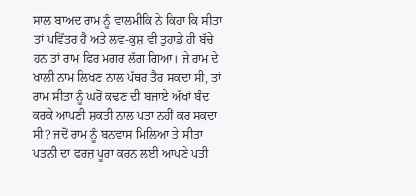ਸਾਲ ਬਾਅਦ ਰਾਮ ਨੂੰ ਵਾਲਮੀਕਿ ਨੇ ਕਿਹਾ ਕਿ ਸੀਤਾ ਤਾਂ ਪਵਿੱਤਰ ਹੈ ਅਤੇ ਲਵ-ਕੁਸ਼ ਵੀ ਤੁਹਾਡੇ ਹੀ ਬੱਚੇ ਹਨ ਤਾਂ ਰਾਮ ਫਿਰ ਮਗਰ ਲੱਗ ਗਿਆ। ਜੇ ਰਾਮ ਦੇ ਖਾਲੀ ਨਾਮ ਲਿਖਣ ਨਾਲ ਪੱਥਰ ਤੈਰ ਸਕਦਾ ਸੀ, ਤਾਂ ਰਾਮ ਸੀਤਾ ਨੂੰ ਘਰੋਂ ਕਢਣ ਦੀ ਬਜਾਏ ਅੱਖਾਂ ਬੰਦ ਕਰਕੇ ਆਪਣੀ ਸ਼ਕਤੀ ਨਾਲ ਪਤਾ ਨਹੀਂ ਕਰ ਸਕਦਾ ਸੀ? ਜਦੋਂ ਰਾਮ ਨੂੰ ਬਨਵਾਸ ਮਿਲਿਆ ਤੇ ਸੀਤਾ ਪਤਨੀ ਦਾ ਫਰਜ਼ ਪੂਰਾ ਕਰਨ ਲਈ ਆਪਣੇ ਪਤੀ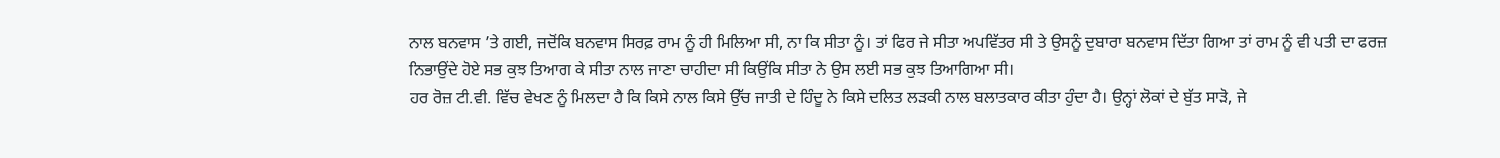ਨਾਲ ਬਨਵਾਸ ’ਤੇ ਗਈ, ਜਦੋਂਕਿ ਬਨਵਾਸ ਸਿਰਫ਼ ਰਾਮ ਨੂੰ ਹੀ ਮਿਲਿਆ ਸੀ, ਨਾ ਕਿ ਸੀਤਾ ਨੂੰ। ਤਾਂ ਫਿਰ ਜੇ ਸੀਤਾ ਅਪਵਿੱਤਰ ਸੀ ਤੇ ਉਸਨੂੰ ਦੁਬਾਰਾ ਬਨਵਾਸ ਦਿੱਤਾ ਗਿਆ ਤਾਂ ਰਾਮ ਨੂੰ ਵੀ ਪਤੀ ਦਾ ਫਰਜ਼ ਨਿਭਾਉਂਦੇ ਹੋਏ ਸਭ ਕੁਝ ਤਿਆਗ ਕੇ ਸੀਤਾ ਨਾਲ ਜਾਣਾ ਚਾਹੀਦਾ ਸੀ ਕਿਉਂਕਿ ਸੀਤਾ ਨੇ ਉਸ ਲਈ ਸਭ ਕੁਝ ਤਿਆਗਿਆ ਸੀ।
ਹਰ ਰੋਜ਼ ਟੀ.ਵੀ. ਵਿੱਚ ਵੇਖਣ ਨੂੰ ਮਿਲਦਾ ਹੈ ਕਿ ਕਿਸੇ ਨਾਲ ਕਿਸੇ ਉੱਚ ਜਾਤੀ ਦੇ ਹਿੰਦੂ ਨੇ ਕਿਸੇ ਦਲਿਤ ਲੜਕੀ ਨਾਲ ਬਲਾਤਕਾਰ ਕੀਤਾ ਹੁੰਦਾ ਹੈ। ਉਨ੍ਹਾਂ ਲੋਕਾਂ ਦੇ ਬੁੱਤ ਸਾੜੋ, ਜੇ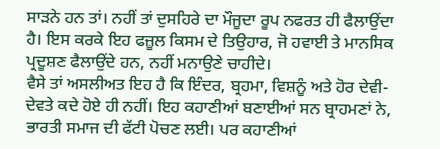ਸਾੜਨੇ ਹਨ ਤਾਂ। ਨਹੀਂ ਤਾਂ ਦੁਸਹਿਰੇ ਦਾ ਮੌਜੂਦਾ ਰੂਪ ਨਫਰਤ ਹੀ ਫੈਲਾਉਂਦਾ ਹੈ। ਇਸ ਕਰਕੇ ਇਹ ਫਜ਼ੂਲ ਕਿਸਮ ਦੇ ਤਿਉਹਾਰ, ਜੋ ਹਵਾਈ ਤੇ ਮਾਨਸਿਕ ਪ੍ਰਦੂਸ਼ਣ ਫੈਲਾਉਂਦੇ ਹਨ, ਨਹੀਂ ਮਨਾਉਣੇ ਚਾਹੀਦੇ।
ਵੈਸੇ ਤਾਂ ਅਸਲੀਅਤ ਇਹ ਹੈ ਕਿ ਇੰਦਰ, ਬ੍ਰਹਮਾ, ਵਿਸ਼ਨੂੰ ਅਤੇ ਹੋਰ ਦੇਵੀ-ਦੇਵਤੇ ਕਦੇ ਹੋਏ ਹੀ ਨਹੀਂ। ਇਹ ਕਹਾਣੀਆਂ ਬਣਾਈਆਂ ਸਨ ਬ੍ਰਾਹਮਣਾਂ ਨੇ, ਭਾਰਤੀ ਸਮਾਜ ਦੀ ਫੱਟੀ ਪੋਚਣ ਲਈ। ਪਰ ਕਹਾਣੀਆਂ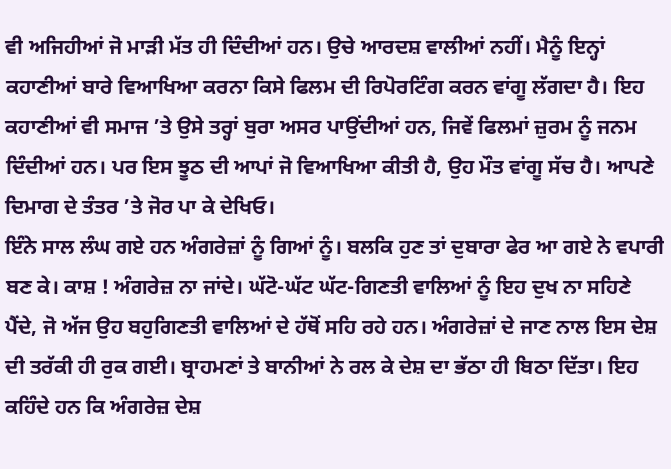ਵੀ ਅਜਿਹੀਆਂ ਜੋ ਮਾੜੀ ਮੱਤ ਹੀ ਦਿੰਦੀਆਂ ਹਨ। ਉਚੇ ਆਰਦਸ਼ ਵਾਲੀਆਂ ਨਹੀਂ। ਮੈਨੂੰ ਇਨ੍ਹਾਂ ਕਹਾਣੀਆਂ ਬਾਰੇ ਵਿਆਖਿਆ ਕਰਨਾ ਕਿਸੇ ਫਿਲਮ ਦੀ ਰਿਪੋਰਟਿੰਗ ਕਰਨ ਵਾਂਗੂ ਲੱਗਦਾ ਹੈ। ਇਹ ਕਹਾਣੀਆਂ ਵੀ ਸਮਾਜ ’ਤੇ ਉਸੇ ਤਰ੍ਹਾਂ ਬੁਰਾ ਅਸਰ ਪਾਉਂਦੀਆਂ ਹਨ, ਜਿਵੇਂ ਫਿਲਮਾਂ ਜ਼ੁਰਮ ਨੂੰ ਜਨਮ ਦਿੰਦੀਆਂ ਹਨ। ਪਰ ਇਸ ਝੂਠ ਦੀ ਆਪਾਂ ਜੋ ਵਿਆਖਿਆ ਕੀਤੀ ਹੈ, ਉਹ ਮੌਤ ਵਾਂਗੂ ਸੱਚ ਹੈ। ਆਪਣੇ ਦਿਮਾਗ ਦੇ ਤੰਤਰ ’ਤੇ ਜੋਰ ਪਾ ਕੇ ਦੇਖਿਓ।
ਇੰਨੇ ਸਾਲ ਲੰਘ ਗਏ ਹਨ ਅੰਗਰੇਜ਼ਾਂ ਨੂੰ ਗਿਆਂ ਨੂੰ। ਬਲਕਿ ਹੁਣ ਤਾਂ ਦੁਬਾਰਾ ਫੇਰ ਆ ਗਏ ਨੇ ਵਪਾਰੀ ਬਣ ਕੇ। ਕਾਸ਼ ! ਅੰਗਰੇਜ਼ ਨਾ ਜਾਂਦੇ। ਘੱਟੋ-ਘੱਟ ਘੱਟ-ਗਿਣਤੀ ਵਾਲਿਆਂ ਨੂੰ ਇਹ ਦੁਖ ਨਾ ਸਹਿਣੇ ਪੈਂਦੇ, ਜੋ ਅੱਜ ਉਹ ਬਹੁਗਿਣਤੀ ਵਾਲਿਆਂ ਦੇ ਹੱਥੋਂ ਸਹਿ ਰਹੇ ਹਨ। ਅੰਗਰੇਜ਼ਾਂ ਦੇ ਜਾਣ ਨਾਲ ਇਸ ਦੇਸ਼ ਦੀ ਤਰੱਕੀ ਹੀ ਰੁਕ ਗਈ। ਬ੍ਰਾਹਮਣਾਂ ਤੇ ਬਾਨੀਆਂ ਨੇ ਰਲ ਕੇ ਦੇਸ਼ ਦਾ ਭੱਠਾ ਹੀ ਬਿਠਾ ਦਿੱਤਾ। ਇਹ ਕਹਿੰਦੇ ਹਨ ਕਿ ਅੰਗਰੇਜ਼ ਦੇਸ਼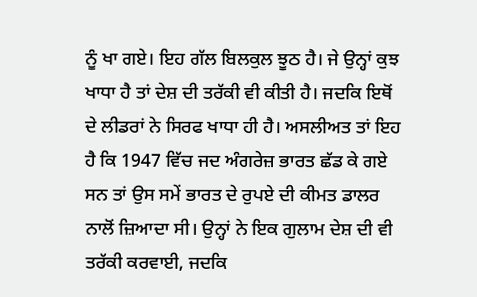ਨੂੰ ਖਾ ਗਏ। ਇਹ ਗੱਲ ਬਿਲਕੁਲ ਝੂਠ ਹੈ। ਜੇ ਉਨ੍ਹਾਂ ਕੁਝ ਖਾਧਾ ਹੈ ਤਾਂ ਦੇਸ਼ ਦੀ ਤਰੱਕੀ ਵੀ ਕੀਤੀ ਹੈ। ਜਦਕਿ ਇਥੋਂ ਦੇ ਲੀਡਰਾਂ ਨੇ ਸਿਰਫ ਖਾਧਾ ਹੀ ਹੈ। ਅਸਲੀਅਤ ਤਾਂ ਇਹ ਹੈ ਕਿ 1947 ਵਿੱਚ ਜਦ ਅੰਗਰੇਜ਼ ਭਾਰਤ ਛੱਡ ਕੇ ਗਏ ਸਨ ਤਾਂ ਉਸ ਸਮੇਂ ਭਾਰਤ ਦੇ ਰੁਪਏ ਦੀ ਕੀਮਤ ਡਾਲਰ ਨਾਲੋਂ ਜ਼ਿਆਦਾ ਸੀ। ਉਨ੍ਹਾਂ ਨੇ ਇਕ ਗੁਲਾਮ ਦੇਸ਼ ਦੀ ਵੀ ਤਰੱਕੀ ਕਰਵਾਈ, ਜਦਕਿ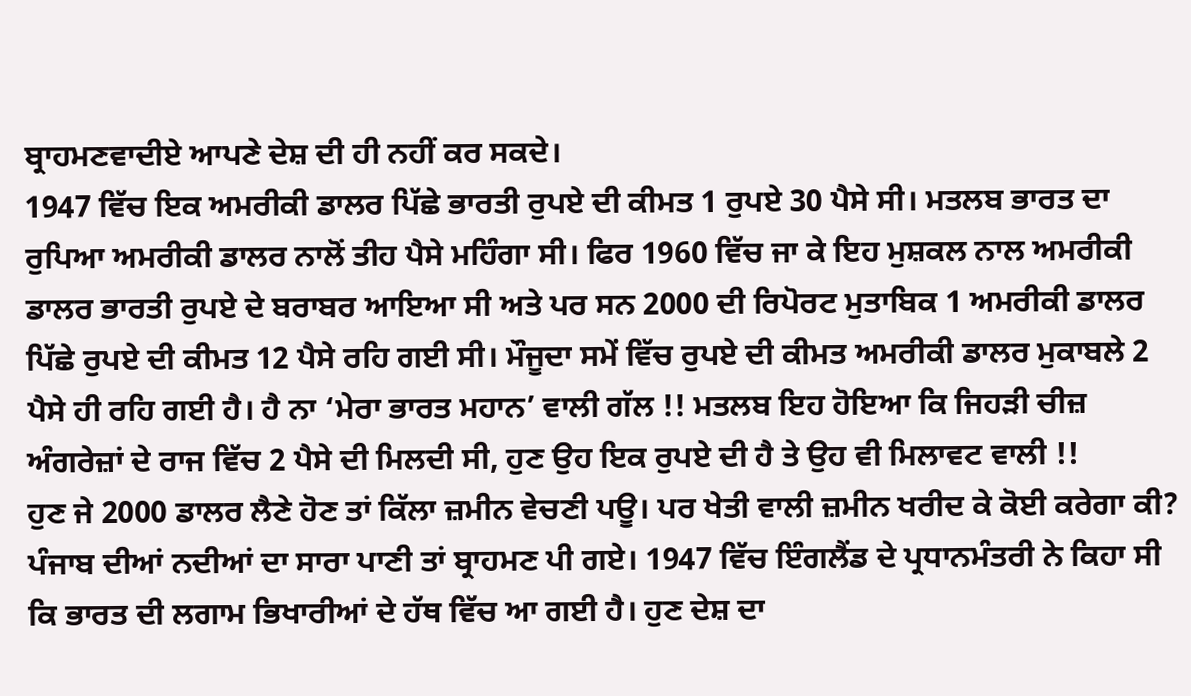ਬ੍ਰਾਹਮਣਵਾਦੀਏ ਆਪਣੇ ਦੇਸ਼ ਦੀ ਹੀ ਨਹੀਂ ਕਰ ਸਕਦੇ।
1947 ਵਿੱਚ ਇਕ ਅਮਰੀਕੀ ਡਾਲਰ ਪਿੱਛੇ ਭਾਰਤੀ ਰੁਪਏ ਦੀ ਕੀਮਤ 1 ਰੁਪਏ 30 ਪੈਸੇ ਸੀ। ਮਤਲਬ ਭਾਰਤ ਦਾ ਰੁਪਿਆ ਅਮਰੀਕੀ ਡਾਲਰ ਨਾਲੋਂ ਤੀਹ ਪੈਸੇ ਮਹਿੰਗਾ ਸੀ। ਫਿਰ 1960 ਵਿੱਚ ਜਾ ਕੇ ਇਹ ਮੁਸ਼ਕਲ ਨਾਲ ਅਮਰੀਕੀ ਡਾਲਰ ਭਾਰਤੀ ਰੁਪਏ ਦੇ ਬਰਾਬਰ ਆਇਆ ਸੀ ਅਤੇ ਪਰ ਸਨ 2000 ਦੀ ਰਿਪੋਰਟ ਮੁਤਾਬਿਕ 1 ਅਮਰੀਕੀ ਡਾਲਰ ਪਿੱਛੇ ਰੁਪਏ ਦੀ ਕੀਮਤ 12 ਪੈਸੇ ਰਹਿ ਗਈ ਸੀ। ਮੌਜੂਦਾ ਸਮੇਂ ਵਿੱਚ ਰੁਪਏ ਦੀ ਕੀਮਤ ਅਮਰੀਕੀ ਡਾਲਰ ਮੁਕਾਬਲੇ 2 ਪੈਸੇ ਹੀ ਰਹਿ ਗਈ ਹੈ। ਹੈ ਨਾ ‘ਮੇਰਾ ਭਾਰਤ ਮਹਾਨ’ ਵਾਲੀ ਗੱਲ !! ਮਤਲਬ ਇਹ ਹੋਇਆ ਕਿ ਜਿਹੜੀ ਚੀਜ਼ ਅੰਗਰੇਜ਼ਾਂ ਦੇ ਰਾਜ ਵਿੱਚ 2 ਪੈਸੇ ਦੀ ਮਿਲਦੀ ਸੀ, ਹੁਣ ਉਹ ਇਕ ਰੁਪਏ ਦੀ ਹੈ ਤੇ ਉਹ ਵੀ ਮਿਲਾਵਟ ਵਾਲੀ !!
ਹੁਣ ਜੇ 2000 ਡਾਲਰ ਲੈਣੇ ਹੋਣ ਤਾਂ ਕਿੱਲਾ ਜ਼ਮੀਨ ਵੇਚਣੀ ਪਊ। ਪਰ ਖੇਤੀ ਵਾਲੀ ਜ਼ਮੀਨ ਖਰੀਦ ਕੇ ਕੋਈ ਕਰੇਗਾ ਕੀ? ਪੰਜਾਬ ਦੀਆਂ ਨਦੀਆਂ ਦਾ ਸਾਰਾ ਪਾਣੀ ਤਾਂ ਬ੍ਰਾਹਮਣ ਪੀ ਗਏ। 1947 ਵਿੱਚ ਇੰਗਲੈਂਡ ਦੇ ਪ੍ਰਧਾਨਮੰਤਰੀ ਨੇ ਕਿਹਾ ਸੀ ਕਿ ਭਾਰਤ ਦੀ ਲਗਾਮ ਭਿਖਾਰੀਆਂ ਦੇ ਹੱਥ ਵਿੱਚ ਆ ਗਈ ਹੈ। ਹੁਣ ਦੇਸ਼ ਦਾ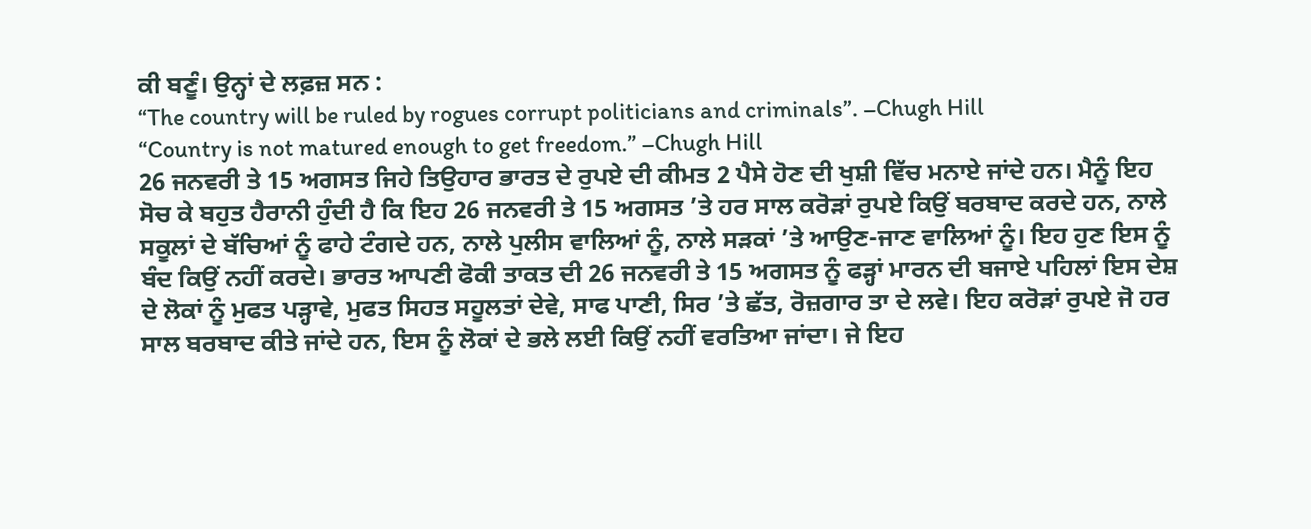ਕੀ ਬਣੂੰ। ਉਨ੍ਹਾਂ ਦੇ ਲਫ਼ਜ਼ ਸਨ :
“The country will be ruled by rogues corrupt politicians and criminals”. –Chugh Hill
“Country is not matured enough to get freedom.” –Chugh Hill
26 ਜਨਵਰੀ ਤੇ 15 ਅਗਸਤ ਜਿਹੇ ਤਿਉਹਾਰ ਭਾਰਤ ਦੇ ਰੁਪਏ ਦੀ ਕੀਮਤ 2 ਪੈਸੇ ਹੋਣ ਦੀ ਖੁਸ਼ੀ ਵਿੱਚ ਮਨਾਏ ਜਾਂਦੇ ਹਨ। ਮੈਨੂੰ ਇਹ ਸੋਚ ਕੇ ਬਹੁਤ ਹੈਰਾਨੀ ਹੁੰਦੀ ਹੈ ਕਿ ਇਹ 26 ਜਨਵਰੀ ਤੇ 15 ਅਗਸਤ ’ਤੇ ਹਰ ਸਾਲ ਕਰੋੜਾਂ ਰੁਪਏ ਕਿਉਂ ਬਰਬਾਦ ਕਰਦੇ ਹਨ, ਨਾਲੇ ਸਕੂਲਾਂ ਦੇ ਬੱਚਿਆਂ ਨੂੰ ਫਾਹੇ ਟੰਗਦੇ ਹਨ, ਨਾਲੇ ਪੁਲੀਸ ਵਾਲਿਆਂ ਨੂੰ, ਨਾਲੇ ਸੜਕਾਂ ’ਤੇ ਆਉਣ-ਜਾਣ ਵਾਲਿਆਂ ਨੂੰ। ਇਹ ਹੁਣ ਇਸ ਨੂੰ ਬੰਦ ਕਿਉਂ ਨਹੀਂ ਕਰਦੇ। ਭਾਰਤ ਆਪਣੀ ਫੋਕੀ ਤਾਕਤ ਦੀ 26 ਜਨਵਰੀ ਤੇ 15 ਅਗਸਤ ਨੂੰ ਫੜ੍ਹਾਂ ਮਾਰਨ ਦੀ ਬਜਾਏ ਪਹਿਲਾਂ ਇਸ ਦੇਸ਼ ਦੇ ਲੋਕਾਂ ਨੂੰ ਮੁਫਤ ਪੜ੍ਹਾਵੇ, ਮੁਫਤ ਸਿਹਤ ਸਹੂਲਤਾਂ ਦੇਵੇ, ਸਾਫ ਪਾਣੀ, ਸਿਰ ’ਤੇ ਛੱਤ, ਰੋਜ਼ਗਾਰ ਤਾ ਦੇ ਲਵੇ। ਇਹ ਕਰੋੜਾਂ ਰੁਪਏ ਜੋ ਹਰ ਸਾਲ ਬਰਬਾਦ ਕੀਤੇ ਜਾਂਦੇ ਹਨ, ਇਸ ਨੂੰ ਲੋਕਾਂ ਦੇ ਭਲੇ ਲਈ ਕਿਉਂ ਨਹੀਂ ਵਰਤਿਆ ਜਾਂਦਾ। ਜੇ ਇਹ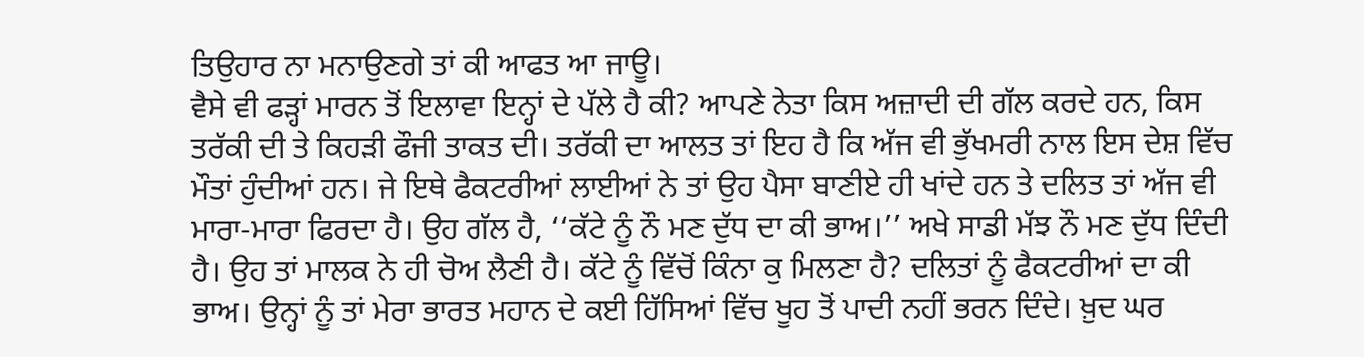ਤਿਉਹਾਰ ਨਾ ਮਨਾਉਣਗੇ ਤਾਂ ਕੀ ਆਫਤ ਆ ਜਾਊ।
ਵੈਸੇ ਵੀ ਫੜ੍ਹਾਂ ਮਾਰਨ ਤੋਂ ਇਲਾਵਾ ਇਨ੍ਹਾਂ ਦੇ ਪੱਲੇ ਹੈ ਕੀ? ਆਪਣੇ ਨੇਤਾ ਕਿਸ ਅਜ਼ਾਦੀ ਦੀ ਗੱਲ ਕਰਦੇ ਹਨ, ਕਿਸ ਤਰੱਕੀ ਦੀ ਤੇ ਕਿਹੜੀ ਫੌਜੀ ਤਾਕਤ ਦੀ। ਤਰੱਕੀ ਦਾ ਆਲਤ ਤਾਂ ਇਹ ਹੈ ਕਿ ਅੱਜ ਵੀ ਭੁੱਖਮਰੀ ਨਾਲ ਇਸ ਦੇਸ਼ ਵਿੱਚ ਮੌਤਾਂ ਹੁੰਦੀਆਂ ਹਨ। ਜੇ ਇਥੇ ਫੈਕਟਰੀਆਂ ਲਾਈਆਂ ਨੇ ਤਾਂ ਉਹ ਪੈਸਾ ਬਾਣੀਏ ਹੀ ਖਾਂਦੇ ਹਨ ਤੇ ਦਲਿਤ ਤਾਂ ਅੱਜ ਵੀ ਮਾਰਾ-ਮਾਰਾ ਫਿਰਦਾ ਹੈ। ਉਹ ਗੱਲ ਹੈ, ‘‘ਕੱਟੇ ਨੂੰ ਨੌ ਮਣ ਦੁੱਧ ਦਾ ਕੀ ਭਾਅ।’’ ਅਖੇ ਸਾਡੀ ਮੱਝ ਨੌ ਮਣ ਦੁੱਧ ਦਿੰਦੀ ਹੈ। ਉਹ ਤਾਂ ਮਾਲਕ ਨੇ ਹੀ ਚੋਅ ਲੈਣੀ ਹੈ। ਕੱਟੇ ਨੂੰ ਵਿੱਚੋਂ ਕਿੰਨਾ ਕੁ ਮਿਲਣਾ ਹੈ? ਦਲਿਤਾਂ ਨੂੰ ਫੈਕਟਰੀਆਂ ਦਾ ਕੀ ਭਾਅ। ਉਨ੍ਹਾਂ ਨੂੰ ਤਾਂ ਮੇਰਾ ਭਾਰਤ ਮਹਾਨ ਦੇ ਕਈ ਹਿੱਸਿਆਂ ਵਿੱਚ ਖੂਹ ਤੋਂ ਪਾਦੀ ਨਹੀਂ ਭਰਨ ਦਿੰਦੇ। ਖ਼ੁਦ ਘਰ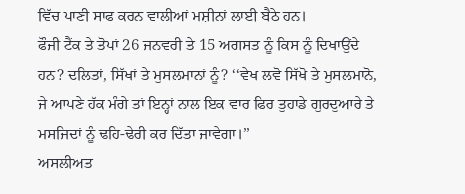ਵਿੱਚ ਪਾਣੀ ਸਾਫ ਕਰਨ ਵਾਲੀਆਂ ਮਸ਼ੀਨਾਂ ਲਾਈ ਬੈਠੇ ਹਨ।
ਫੌਜੀ ਟੈਂਕ ਤੇ ਤੋਪਾਂ 26 ਜਨਵਰੀ ਤੇ 15 ਅਗਸਤ ਨੂੰ ਕਿਸ ਨੂੰ ਦਿਖਾਉਂਦੇ ਹਨ? ਦਲਿਤਾਂ, ਸਿੱਖਾਂ ਤੇ ਮੁਸਲਮਾਨਾਂ ਨੂੰ? ‘‘ਵੇਖ ਲਵੋ ਸਿੱਖੋ ਤੇ ਮੁਸਲਮਾਨੋ, ਜੇ ਆਪਣੇ ਹੱਕ ਮੰਗੇ ਤਾਂ ਇਨ੍ਹਾਂ ਨਾਲ ਇਕ ਵਾਰ ਫਿਰ ਤੁਹਾਡੇ ਗੁਰਦੁਆਰੇ ਤੇ ਮਸਜਿਦਾਂ ਨੂੰ ਢਹਿ-ਢੇਰੀ ਕਰ ਦਿੱਤਾ ਜਾਵੇਗਾ।’’
ਅਸਲੀਅਤ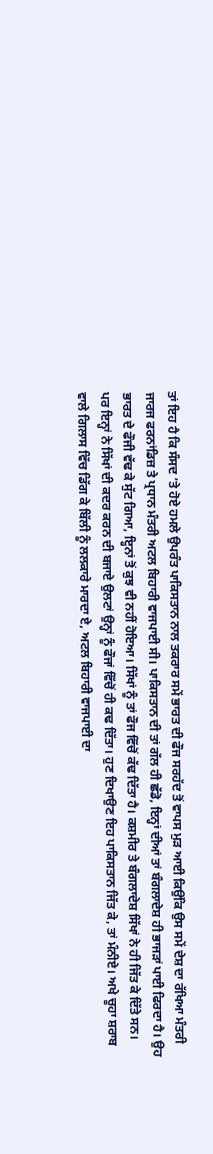ਤਾਂ ਇਹ ਹੈ ਕਿ ਸੰਸਦ ’ਤੇ ਹੋਏ ਹਮਲੇ ਉਪਰੰਤ ਪਾਕਿਸਤਾਨ ਨਾਲ ਤਕਰਾਰ ਸਮੇਂ ਭਾਰਤ ਦੀ ਫੌਜ ਸਰਹੱਦ ਤੋਂ ਵਾਪਸ ਮੁੜ ਆਈ ਕਿਉਂਕਿ ਉਸ ਸਮੇਂ ਦੇਸ਼ ਦਾ ਰੱਖਿਆ ਮੰਤਰੀ ਜਾਰਜ ਫਰਨਾਂਡਿਜ਼ ਤੇ ਪ੍ਰਧਾਨ ਮੰਤਰੀ ਅਟਲ ਬਿਹਾਰੀ ਵਾਜਪਾਈ ਸੀ। ਪਾਕਿਸਤਾਨ ਦੀ ਤਾਂ ਗੱਲ ਹੀ ਛੱਡੋ, ਇਨ੍ਹਾਂ ਦੀਆਂ ਤਾਂ ਬੰਗਲਾਦੇਸ਼ ਹੀ ਭਾਜੜਾਂ ਪਾਈ ਫਿਰਦਾ ਹੈ। ਉਹ ਭਾਰਤ ਦੇ ਫੌਜੀ ਵੱਢ ਕੇ ਸੁੱਟ ਗਿਆ, ਇ੍ਹਨਾਂ ਤੋਂ ਕੁਝ ਵੀ ਨਹੀਂ ਹੋਇਆ। ਸਿੱਖਾਂ ਨੂੰ ਤਾਂ ਫੌਜ ਵਿੱਚੋਂ ਕੱਢ ਦਿੱਤਾ ਹੈ। ਕਸ਼ਮੀਰ ਤੇ ਬੰਗਲਾਦੇਸ਼ ਸਿੱਖਾਂ ਨੇ ਹੀ ਜਿੱਤ ਕੇ ਦਿੱਤੇ ਸਨ। ਪਰ ਇਨ੍ਹਾਂ ਨੇ ਸਿੱਖਾਂ ਦੀ ਕਦਰ ਕਰਨ ਦੀ ਬਜਾਏ ਉਲਟਾਂ ਉਨ੍ਹਾਂ ਨੂੰ ਫੌਜਾਂ ਵਿੱਚੋਂ ਹੀ ਕਢ ਦਿੱਤਾ। ਹੁਣ ਦਿਖਾਉਣ ਇਹ ਪਾਕਿਸਤਾਨ ਜਿੱਤ ਕੇ, ਤਾਂ ਮੰਨੀਏ। ਅਖੇ ਚੂਹਾ ਸ਼ਰਾਬ ਵਾਲੇ ਗਿਲਾਸ ਵਿੱਚ ਡਿੱਗ ਕੇ ਬਿੱਲੀ ਨੂੰ ਲਲਕਾਰੇ ਮਾਰਦਾ ਏ, ਅਟਲ ਬਿਹਾਰੀ ਵਾਜਪਾਈ ਦਾ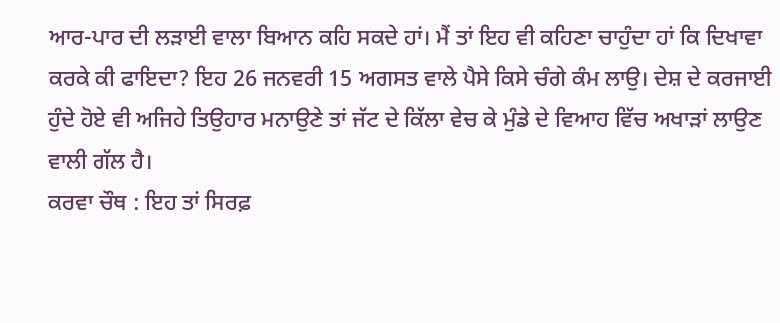ਆਰ-ਪਾਰ ਦੀ ਲੜਾਈ ਵਾਲਾ ਬਿਆਨ ਕਹਿ ਸਕਦੇ ਹਾਂ। ਮੈਂ ਤਾਂ ਇਹ ਵੀ ਕਹਿਣਾ ਚਾਹੁੰਦਾ ਹਾਂ ਕਿ ਦਿਖਾਵਾ ਕਰਕੇ ਕੀ ਫਾਇਦਾ? ਇਹ 26 ਜਨਵਰੀ 15 ਅਗਸਤ ਵਾਲੇ ਪੈਸੇ ਕਿਸੇ ਚੰਗੇ ਕੰਮ ਲਾਉ। ਦੇਸ਼ ਦੇ ਕਰਜਾਈ ਹੁੰਦੇ ਹੋਏ ਵੀ ਅਜਿਹੇ ਤਿਉਹਾਰ ਮਨਾਉਣੇ ਤਾਂ ਜੱਟ ਦੇ ਕਿੱਲਾ ਵੇਚ ਕੇ ਮੁੰਡੇ ਦੇ ਵਿਆਹ ਵਿੱਚ ਅਖਾੜਾਂ ਲਾਉਣ ਵਾਲੀ ਗੱਲ ਹੈ।
ਕਰਵਾ ਚੌਥ : ਇਹ ਤਾਂ ਸਿਰਫ਼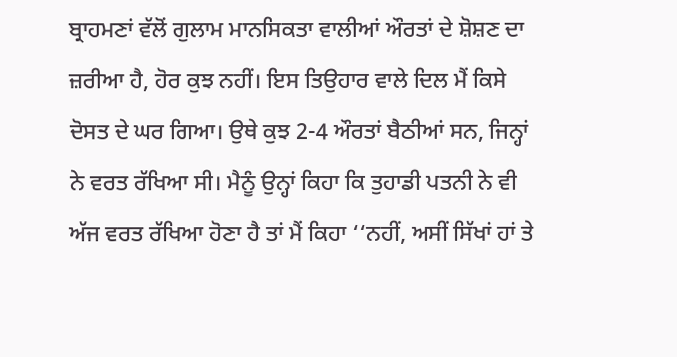ਬ੍ਰਾਹਮਣਾਂ ਵੱਲੋਂ ਗੁਲਾਮ ਮਾਨਸਿਕਤਾ ਵਾਲੀਆਂ ਔਰਤਾਂ ਦੇ ਸ਼ੋਸ਼ਣ ਦਾ ਜ਼ਰੀਆ ਹੈ, ਹੋਰ ਕੁਝ ਨਹੀਂ। ਇਸ ਤਿਉਹਾਰ ਵਾਲੇ ਦਿਲ ਮੈਂ ਕਿਸੇ ਦੋਸਤ ਦੇ ਘਰ ਗਿਆ। ਉਥੇ ਕੁਝ 2-4 ਔਰਤਾਂ ਬੈਠੀਆਂ ਸਨ, ਜਿਨ੍ਹਾਂ ਨੇ ਵਰਤ ਰੱਖਿਆ ਸੀ। ਮੈਨੂੰ ਉਨ੍ਹਾਂ ਕਿਹਾ ਕਿ ਤੁਹਾਡੀ ਪਤਨੀ ਨੇ ਵੀ ਅੱਜ ਵਰਤ ਰੱਖਿਆ ਹੋਣਾ ਹੈ ਤਾਂ ਮੈਂ ਕਿਹਾ ‘‘ਨਹੀਂ, ਅਸੀਂ ਸਿੱਖਾਂ ਹਾਂ ਤੇ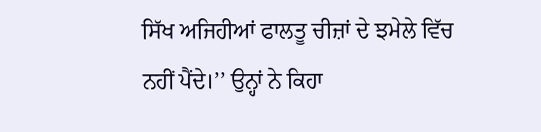ਸਿੱਖ ਅਜਿਹੀਆਂ ਫਾਲਤੂ ਚੀਜ਼ਾਂ ਦੇ ਝਮੇਲੇ ਵਿੱਚ ਨਹੀਂ ਪੈਂਦੇ।’’ ਉਨ੍ਹਾਂ ਨੇ ਕਿਹਾ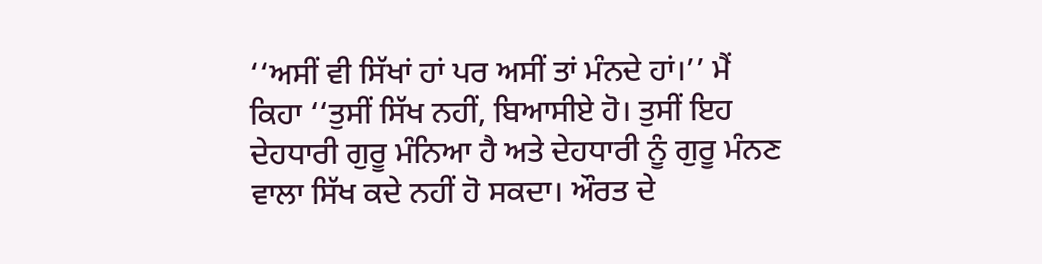‘‘ਅਸੀਂ ਵੀ ਸਿੱਖਾਂ ਹਾਂ ਪਰ ਅਸੀਂ ਤਾਂ ਮੰਨਦੇ ਹਾਂ।’’ ਮੈਂ ਕਿਹਾ ‘‘ਤੁਸੀਂ ਸਿੱਖ ਨਹੀਂ, ਬਿਆਸੀਏ ਹੋ। ਤੁਸੀਂ ਇਹ ਦੇਹਧਾਰੀ ਗੁਰੂ ਮੰਨਿਆ ਹੈ ਅਤੇ ਦੇਹਧਾਰੀ ਨੂੰ ਗੁਰੂ ਮੰਨਣ ਵਾਲਾ ਸਿੱਖ ਕਦੇ ਨਹੀਂ ਹੋ ਸਕਦਾ। ਔਰਤ ਦੇ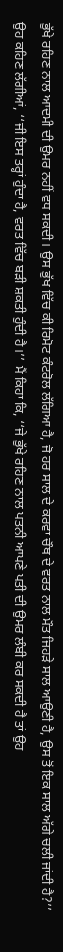ਭੁੱਖੇ ਰਹਿਣ ਨਾਲ ਆਦਮੀ ਦੀ ਉਮਰ ਨਹੀਂ ਵਧ ਸਕਦੀ। ਉਸ ਭੁੱਖ ਵਿੱਚ ਕੀ ਰਿਮੋਟ ਕੰਟਰੋਲ ਲੱਗਿਆ ਹੈ, ਜੋ ਹਰ ਸਾਲ ਦੇ ਕਰਵਾ ਚੌਥ ਦੇ ਵਰਤ ਨਾਲ ਮੌਤ ਜਿਹੜੇ ਸਾਲ ਆਉਣੀ ਹੈ, ਉਸ ਤੋਂ ਇਕ ਸਾਲ ਅੱਗੇ ਚਲੀ ਜਾਂਦੀ ਹੈ?’’
ਉਹ ਕਹਿਣ ਲੱਗੀਆਂ, ‘‘ਜੀ ਇਸ ਤਰ੍ਹਾਂ ਹੁੰਦਾ ਹੈ, ਵਰਤ ਵਿੱਚ ਬੜੀ ਸ਼ਕਤੀ ਹੁੰਦੀ ਹੈ।’’ ਮੈਂ ਕਿਹਾ ਕਿ, ‘‘ਜੇ ਭੁੱਖੇ ਰਹਿਣ ਨਾਲ ਪਤਨੀ ਆਪਣੇ ਪਤੀ ਦੀ ਉਮਰ ਲੰਬੀ ਕਰ ਸਕਦੀ ਹੈ ਤਾਂ ਉਹ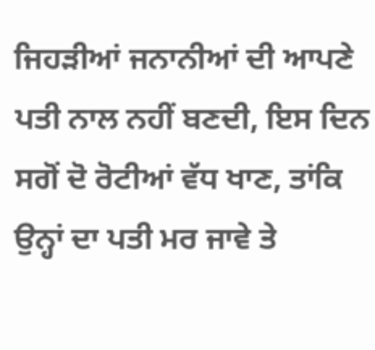ਜਿਹੜੀਆਂ ਜਨਾਨੀਆਂ ਦੀ ਆਪਣੇ ਪਤੀ ਨਾਲ ਨਹੀਂ ਬਣਦੀ, ਇਸ ਦਿਨ ਸਗੋਂ ਦੋ ਰੋਟੀਆਂ ਵੱਧ ਖਾਣ, ਤਾਂਕਿ ਉਨ੍ਹਾਂ ਦਾ ਪਤੀ ਮਰ ਜਾਵੇ ਤੇ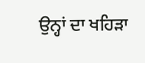ਉਨ੍ਹਾਂ ਦਾ ਖਹਿੜਾ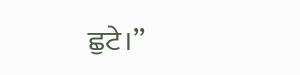ਛੁਟੇ।’’